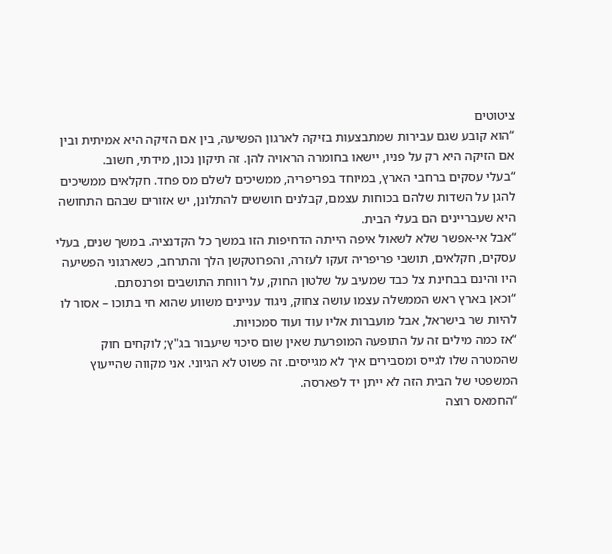ציטוטים
“הוא קובע שגם עבירות שמתבצעות בזיקה לארגון הפשיעה, בין אם הזיקה היא אמיתית ובין אם הזיקה היא רק על פניו, יישאו בחומרה הראויה להן. זה תיקון נכון, מידתי, חשוב.
“בעלי עסקים ברחבי הארץ, במיוחד בפריפריה, ממשיכים לשלם מס פחד. חקלאים ממשיכים להגן על השדות שלהם בכוחות עצמם, קבלנים חוששים להתלונן, יש אזורים שבהם התחושה היא שעבריינים הם בעלי הבית.
“אבל אי-אפשר שלא לשאול איפה הייתה הדחיפות הזו במשך כל הקדנציה. במשך שנים, בעלי עסקים, חקלאים, תושבי פריפריה זעקו לעזרה, והפרוטקשן הלך והתרחב, כשארגוני הפשיעה היו והינם בבחינת צל כבד שמעיב על שלטון החוק, על רווחת התושבים ופרנסתם.
“וכאן בארץ ראש הממשלה עצמו עושה צחוק, ניגוד עניינים משווע שהוא חי בתוכו – אסור לו להיות שר בישראל, אבל מועברות אליו עוד ועוד סמכויות.
“אז כמה מילים זה על התופעה המופרעת שאין שום סיכוי שיעבור בג"ץ; לוקחים חוק שהמטרה שלו לגייס ומסבירים איך לא מגייסים. זה פשוט לא הגיוני. אני מקווה שהייעוץ המשפטי של הבית הזה לא ייתן יד לפארסה.
“החמאס רוצה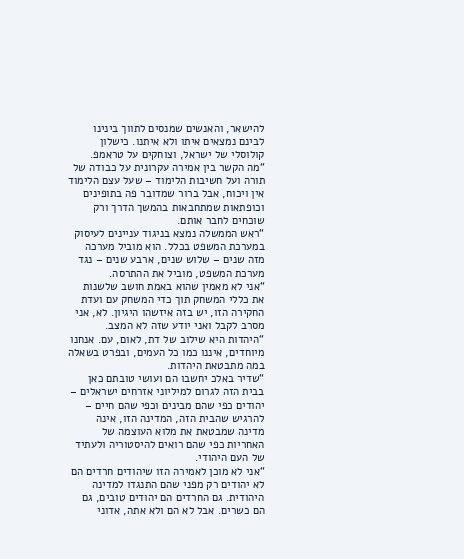להישאר, והאנשים שמנסים לתווך בינינו לבינם נמצאים איתו ולא איתנו. כישלון קולוסלי של ישראל, וצוחקים על טראמפ.
“מה הקשר בין אמירה עקרונית על כבודה של תורה ועל חשיבות הלימוד – שעל עצם הלימוד אין ויכוח, אבל ברור שמדובר פה בתופינים וכופתאות שמתחבאות בהמשך הדרך ורק שוכחים לחבר אותם.
“ראש הממשלה נמצא בניגוד עניינים לעיסוק במערכת המשפט בכלל. הוא מוביל מערכה מזה שנים – שלוש שנים, ארבע שנים – נגד מערכת המשפט, מוביל את ההתרסה.
“אני לא מאמין שהוא באמת חושב שלשנות את כללי המשחק תוך כדי המשחק עם ועדת החקירה הזו, יש בזה איזשהו היגיון. לא, אני מסרב לקבל ואני יודע שזה לא המצב.
“היהדות היא שילוב של דת, לאום, עם. אנחנו מיוחדים, איננו כמו כל העמים, ובפרט בשאלה במה מתבטאת היהדות.
“שדיר באלכ יחשבו הם ועושי טובתם כאן בבית הזה לגרום למיליוני אזרחים ישראלים – יהודים כפי שהם מבינים וכפי שהם חיים – להרגיש שהבית הזה, המדינה הזו, אינה מדינה שמבטאת את מלוא העוצמה של האחריות כפי שהם רואים להיסטוריה ולעתיד של העם היהודי.
“אני לא מוכן לאמירה הזו שיהודים חרדים הם לא יהודים רק מפני שהם התנגדו למדינה היהודית. גם החרדים הם יהודים טובים, גם הם כשרים. אבל לא הם ולא אתה, אדוני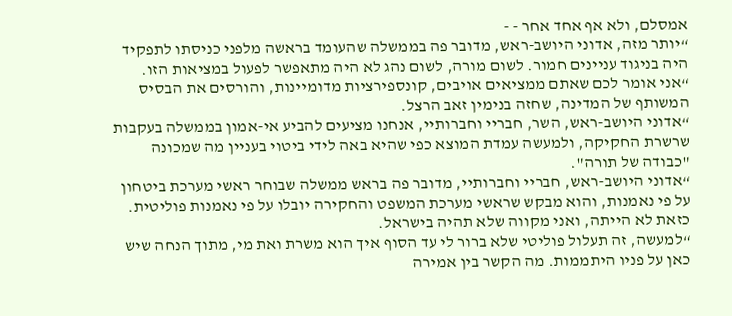אמסלם, ולא אף אחד אחר - -
“יותר מזה, אדוני היושב-ראש, מדובר פה בממשלה שהעומד בראשה מלפני כניסתו לתפקיד היה בניגוד עניינים חמור. לשום מורה, לשום נהג לא היה מתאפשר לפעול במציאות הזו.
“אני אומר לכם שאתם ממציאים אויבים, קונספירציות מדומיינות, והורסים את הבסיס המשותף של המדינה, שחזה בנימין זאב הרצל.
“אדוני היושב-ראש, השר, חבריי וחברותיי, אנחנו מציעים להביע אי-אמון בממשלה בעקבות שרשרת החקיקה, ולמעשה עמדת המוצא כפי שהיא באה לידי ביטוי בעניין מה שמכונה "כבודה של תורה".
“אדוני היושב-ראש, חבריי וחברותיי, מדובר פה בראש ממשלה שבוחר ראשי מערכת ביטחון על פי נאמנות, והוא מבקש שראשי מערכת המשפט והחקירה יובלו על פי נאמנות פוליטית. כזאת לא הייתה, ואני מקווה שלא תהיה בישראל.
“למעשה, זה תעלול פוליטי שלא ברור לי עד הסוף איך הוא משרת ואת מי, מתוך הנחה שיש כאן על פניו היתממות. מה הקשר בין אמירה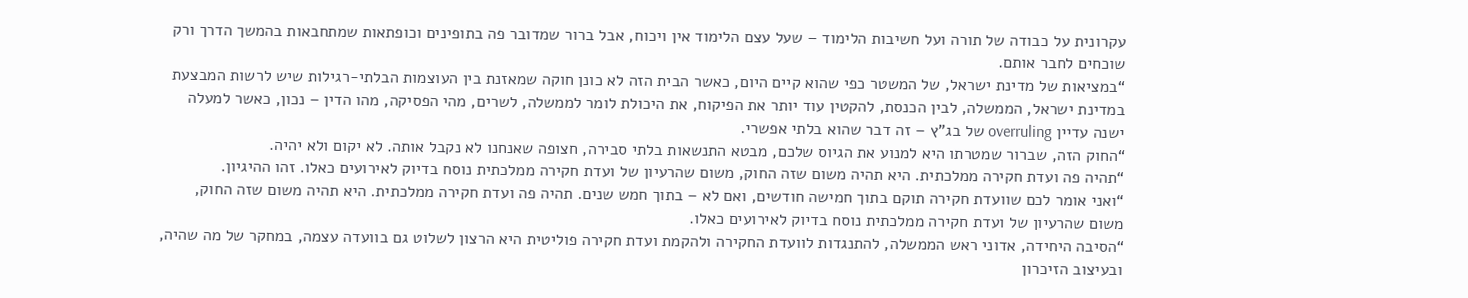עקרונית על כבודה של תורה ועל חשיבות הלימוד – שעל עצם הלימוד אין ויכוח, אבל ברור שמדובר פה בתופינים וכופתאות שמתחבאות בהמשך הדרך ורק שוכחים לחבר אותם.
“במציאות של מדינת ישראל, של המשטר כפי שהוא קיים היום, כאשר הבית הזה לא כונן חוקה שמאזנת בין העוצמות הבלתי-רגילות שיש לרשות המבצעת במדינת ישראל, הממשלה, לבין הכנסת, להקטין עוד יותר את הפיקוח, את היכולת לומר לממשלה, לשרים, מהי הפסיקה, מהו הדין – נכון, כאשר למעלה ישנה עדיין overruling של בג"ץ – זה דבר שהוא בלתי אפשרי.
“החוק הזה, שברור שמטרתו היא למנוע את הגיוס שלכם, מבטא התנשאות בלתי סבירה, חצופה שאנחנו לא נקבל אותה. לא יקום ולא יהיה.
“תהיה פה ועדת חקירה ממלכתית. היא תהיה משום שזה החוק, משום שהרעיון של ועדת חקירה ממלכתית נוסח בדיוק לאירועים כאלו. זהו ההיגיון.
“ואני אומר לכם שוועדת חקירה תוקם בתוך חמישה חודשים, ואם לא – בתוך חמש שנים. תהיה פה ועדת חקירה ממלכתית. היא תהיה משום שזה החוק, משום שהרעיון של ועדת חקירה ממלכתית נוסח בדיוק לאירועים כאלו.
“הסיבה היחידה, אדוני ראש הממשלה, להתנגדות לוועדת החקירה ולהקמת ועדת חקירה פוליטית היא הרצון לשלוט גם בוועדה עצמה, במחקר של מה שהיה, ובעיצוב הזיכרון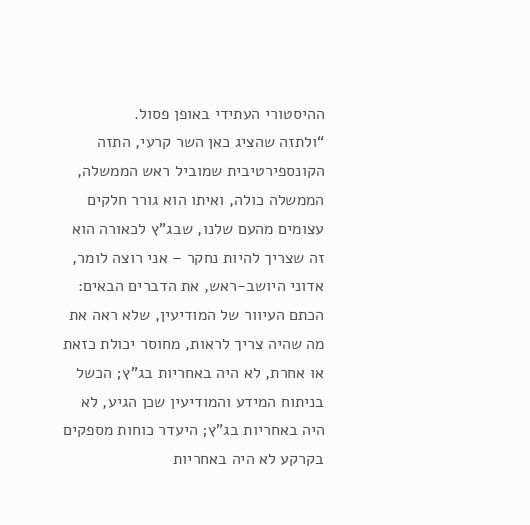ההיסטורי העתידי באופן פסול.
“ולתזה שהציג כאן השר קרעי, התזה הקונספירטיבית שמוביל ראש הממשלה, הממשלה כולה, ואיתו הוא גורר חלקים עצומים מהעם שלנו, שבג"ץ לכאורה הוא זה שצריך להיות נחקר – אני רוצה לומר, אדוני היושב-ראש, את הדברים הבאים: הכתם העיוור של המודיעין, שלא ראה את מה שהיה צריך לראות, מחוסר יכולת כזאת או אחרת, לא היה באחריות בג"ץ; הכשל בניתוח המידע והמודיעין שכן הגיע, לא היה באחריות בג"ץ; היעדר כוחות מספקים בקרקע לא היה באחריות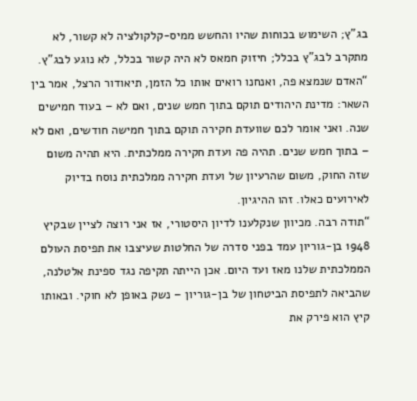בג"ץ; השימוש בכוחות שהיו והחשש ממיס-קלקולציה לא קשור, לא מתקרב לבג"ץ בכלל; חיזוק חמאס לא היה קשור בכלל, לא נוגע לבג"ץ.
“האדם שנמצא פה, ואנחנו רואים אותו כל הזמן, תיאודור הרצל, אמר בין השאר: מדינת היהודים תוקם בתוך חמש שנים, ואם לא – בעוד חמישים שנה. ואני אומר לכם שוועדת חקירה תוקם בתוך חמישה חודשים, ואם לא – בתוך חמש שנים. תהיה פה ועדת חקירה ממלכתית. היא תהיה משום שזה החוק, משום שהרעיון של ועדת חקירה ממלכתית נוסח בדיוק לאירועים כאלו. זהו ההיגיון.
“תודה רבה. מכיוון שנקלענו לדיון היסטורי, אז אני רוצה לציין שבקיץ 1948 בן-גוריון עמד בפני סדרה של החלטות שעיצבו את תפיסת העולם הממלכתית שלנו מאז ועד היום. אכן הייתה תקיפה נגד ספינת אלטלנה, שהביאה לתפיסת הביטחון של בן-גוריון – נשק באופן לא חוקי. ובאותו קיץ הוא פירק את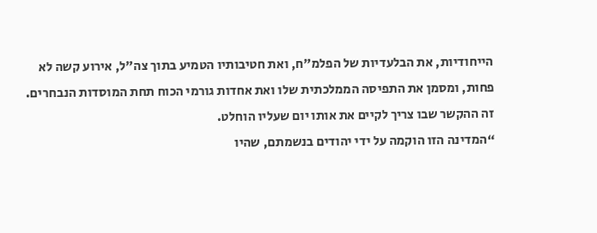הייחודיות, את הבלעדיות של הפלמ"ח, ואת חטיבותיו הטמיע בתוך צה"ל, אירוע קשה לא פחות, ומסמן את התפיסה הממלכתית שלו ואת אחדות גורמי הכוח תחת המוסדות הנבחרים. זה ההקשר שבו צריך לקיים את אותו יום שעליו הוחלט.
“המדינה הזו הוקמה על ידי יהודים בנשמתם, שהיו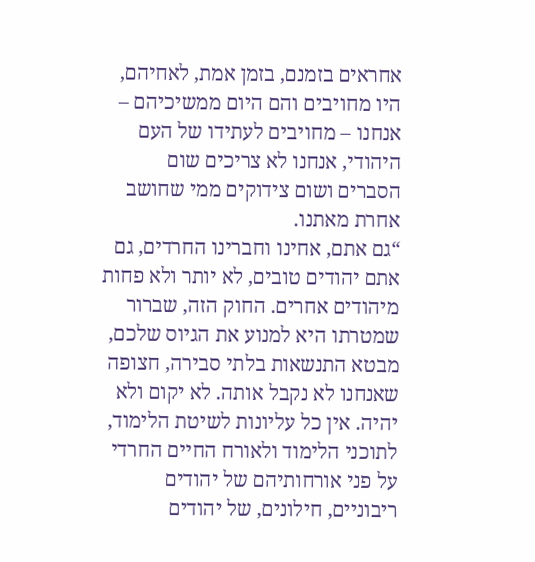אחראים בזמנם, בזמן אמת, לאחיהם, היו מחויבים והם היום ממשיכיהם – אנחנו – מחויבים לעתידו של העם היהודי, אנחנו לא צריכים שום הסברים ושום צידוקים ממי שחושב אחרת מאתנו.
“גם אתם, אחינו וחברינו החרדים, גם אתם יהודים טובים, לא יותר ולא פחות מיהודים אחרים. החוק הזה, שברור שמטרתו היא למנוע את הגיוס שלכם, מבטא התנשאות בלתי סבירה, חצופה שאנחנו לא נקבל אותה. לא יקום ולא יהיה. אין כל עליונות לשיטת הלימוד, לתוכני הלימוד ולאורח החיים החרדי על פני אורחותיהם של יהודים ריבוניים, חילונים, של יהודים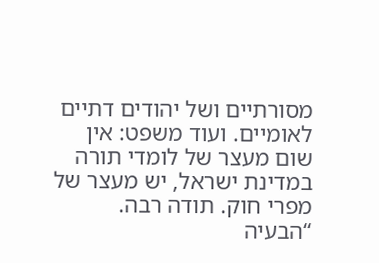מסורתיים ושל יהודים דתיים לאומיים. ועוד משפט: אין שום מעצר של לומדי תורה במדינת ישראל, יש מעצר של מפרי חוק. תודה רבה.
“הבעיה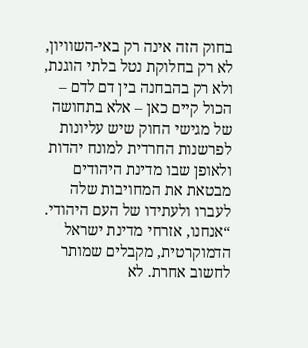בחוק הזה אינה רק באי-השוויון, לא רק בחלוקת נטל בלתי הוגנת, ולא רק בהבחנה בין דם לדם – הכול קיים כאן – אלא בתחושה של מגישי החוק שיש עליונות לפרשנות החרדית למונח יהדות ולאופן שבו מדינת היהודים מבטאת את המחויבות שלה לעברו ולעתידו של העם היהודי.
“אנחנו, אזרחי מדינת ישראל הדמוקרטית, מקבלים שמותר לחשוב אחרת. לא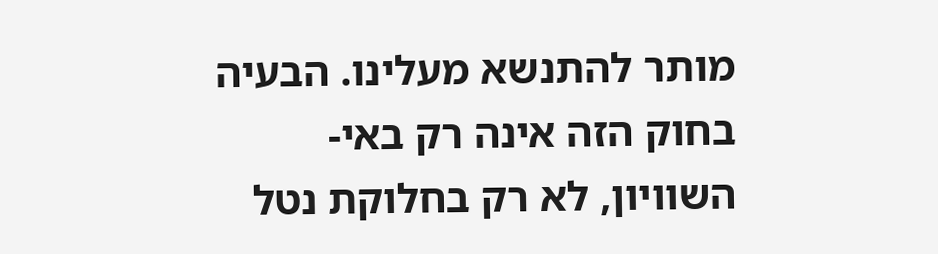מותר להתנשא מעלינו. הבעיה בחוק הזה אינה רק באי-השוויון, לא רק בחלוקת נטל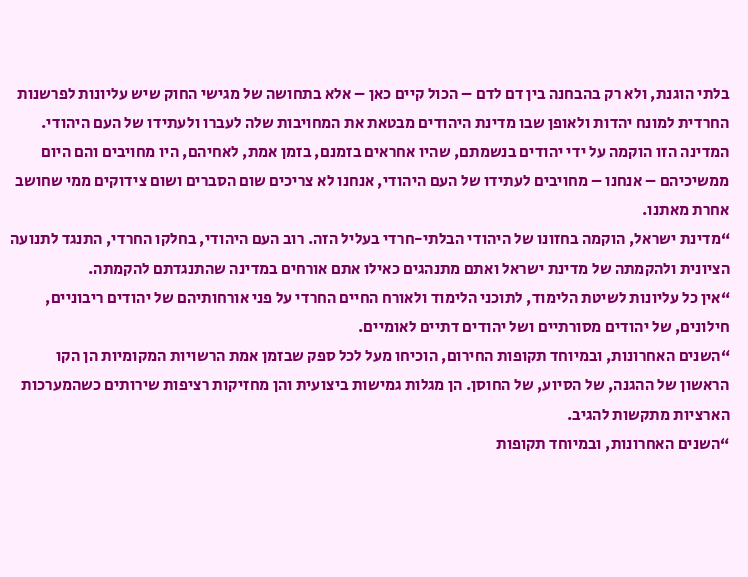בלתי הוגנת, ולא רק בהבחנה בין דם לדם – הכול קיים כאן – אלא בתחושה של מגישי החוק שיש עליונות לפרשנות החרדית למונח יהדות ולאופן שבו מדינת היהודים מבטאת את המחויבות שלה לעברו ולעתידו של העם היהודי. המדינה הזו הוקמה על ידי יהודים בנשמתם, שהיו אחראים בזמנם, בזמן אמת, לאחיהם, היו מחויבים והם היום ממשיכיהם – אנחנו – מחויבים לעתידו של העם היהודי, אנחנו לא צריכים שום הסברים ושום צידוקים ממי שחושב אחרת מאתנו.
“מדינת ישראל, הוקמה בחזונו של היהודי הבלתי-חרדי בעליל הזה. רוב העם היהודי, בחלקו החרדי, התנגד לתנועה הציונית ולהקמתה של מדינת ישראל ואתם מתנהגים כאילו אתם אורחים במדינה שהתנגדתם להקמתה.
“אין כל עליונות לשיטת הלימוד, לתוכני הלימוד ולאורח החיים החרדי על פני אורחותיהם של יהודים ריבוניים, חילונים, של יהודים מסורתיים ושל יהודים דתיים לאומיים.
“השנים האחרונות, ובמיוחד תקופות החירום, הוכיחו מעל לכל ספק שבזמן אמת הרשויות המקומיות הן הקו הראשון של ההגנה, של הסיוע, של החוסן. הן מגלות גמישות ביצועית והן מחזיקות רציפות שירותים כשהמערכות הארציות מתקשות להגיב.
“השנים האחרונות, ובמיוחד תקופות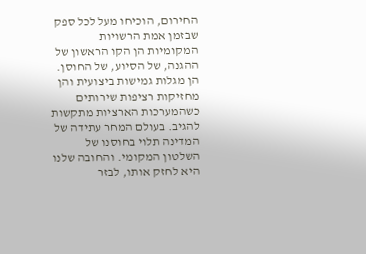החירום, הוכיחו מעל לכל ספק שבזמן אמת הרשויות המקומיות הן הקו הראשון של ההגנה, של הסיוע, של החוסן. הן מגלות גמישות ביצועית והן מחזיקות רציפות שירותים כשהמערכות הארציות מתקשות להגיב. בעולם המחר עתידה של המדינה תלוי בחוסנו של השלטון המקומי. והחובה שלנו היא לחזק אותו, לבזר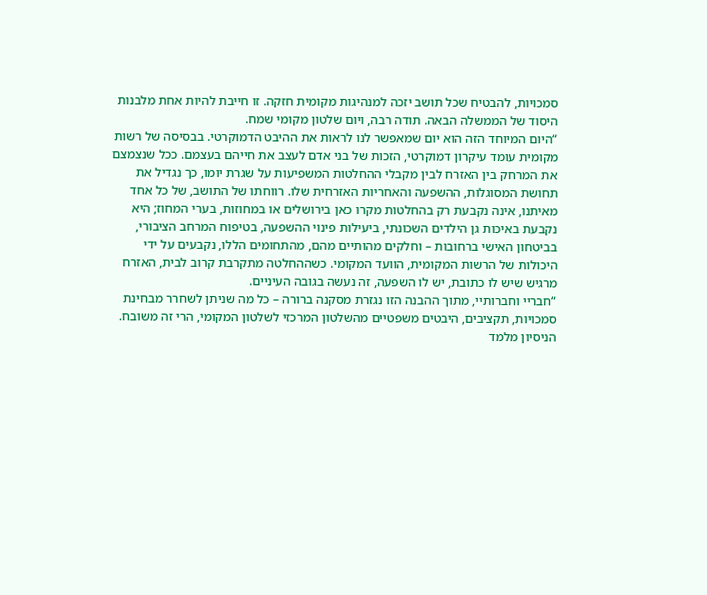סמכויות, להבטיח שכל תושב יזכה למנהיגות מקומית חזקה. זו חייבת להיות אחת מלבנות היסוד של הממשלה הבאה. תודה רבה, ויום שלטון מקומי שמח.
“היום המיוחד הזה הוא יום שמאפשר לנו לראות את ההיבט הדמוקרטי. בבסיסה של רשות מקומית עומד עיקרון דמוקרטי, הזכות של בני אדם לעצב את חייהם בעצמם. ככל שנצמצם את המרחק בין האזרח לבין מקבלי ההחלטות המשפיעות על שגרת יומו, כך נגדיל את תחושת המסוגלות, ההשפעה והאחריות האזרחית שלו. רווחתו של התושב, של כל אחד מאיתנו, אינה נקבעת רק בהחלטות מקרו כאן בירושלים או במחוזות, בערי המחוז; היא נקבעת באיכות גן הילדים השכונתי, ביעילות פינוי ההשפעה, בטיפוח המרחב הציבורי, בביטחון האישי ברחובות – וחלקים מהותיים מהם, מהתחומים הללו, נקבעים על ידי היכולות של הרשות המקומית, הוועד המקומי. כשההחלטה מתקרבת קרוב לבית, האזרח מרגיש שיש לו כתובת, יש לו השפעה, זה נעשה בגובה העיניים.
“חבריי וחברותיי, מתוך ההבנה הזו נגזרת מסקנה ברורה – כל מה שניתן לשחרר מבחינת סמכויות, תקציבים, היבטים משפטיים מהשלטון המרכזי לשלטון המקומי, הרי זה משובח. הניסיון מלמד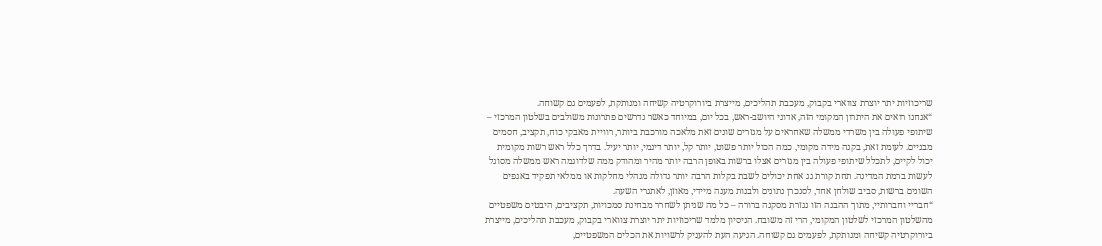שריכוזיות יתר יוצרת צווארי בקבוק, מעכבת תהליכים, מייצרת ביורוקרטיה קשיחה ומנותקת, לפעמים גם קשוחה.
“אנחנו רואים את היתרון המקומי הזה, אדוני היושב-ראש, בכל יום, במיוחד כאשר נדרשים פתרונות משולבים בשלטון המרכזי – שיתופי פעולה בין משרדי ממשלה שאחראים על מגזרים שונים זאת מלאכה מורכבת ביותר, רוויית מאבקי כוח, תקציב, חסמים מבניים. לעומת זאת, בקנה מידה מקומי, כמה הכול יותר פשוט, יותר קל, יותר דינמי, יותר יעיל. בדרך כלל ראש רשות מקומית יכול לקיים, לתכלל שיתופי פעולה בין מגזרים אצלו ברשות באופן הרבה יותר מהיר ומהודק ממה שלדוגמה ראש ממשלה מסוגל לעשות ברמת המדינה. תחת קורת גג אחת יכולים לשבת בקלות הרבה יותר גדולה מנהלי מחלקות או ממלאי תפקיד באגפים השונים ברשות, סביב שולחן אחד, לסנכרן נתונים ולבנות מענה מיידי, מאוזן, לאתגרי השעה.
“חבריי וחברותיי, מתוך ההבנה הזו נגזרת מסקנה ברורה – כל מה שניתן לשחרר מבחינת סמכויות, תקציבים, היבטים משפטיים מהשלטון המרכזי לשלטון המקומי, הרי זה משובח. הניסיון מלמד שריכוזיות יתר יוצרת צווארי בקבוק, מעכבת תהליכים, מייצרת ביורוקרטיה קשיחה ומנותקת, לפעמים גם קשוחה. הגיעה העת להעניק לרשויות את הכלים המשפטיים,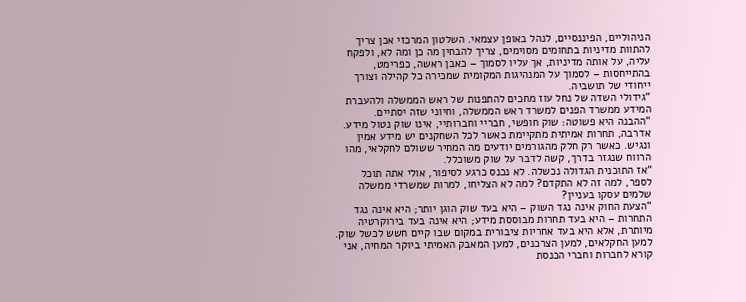הניהוליים, הפיננסיים, לנהל באופן עצמאי. השלטון המרכזי אכן צריך להתוות מדיניות בתחומים מסוימים, צריך להבחין מה כן ומה לא, ולפקח עליה, על אותה מדיניות, אך עליו לסמוך – כאבן ראשה, כפרימט, בהתייחסות – לסמוך על המנהיגות המקומית שמכירה כל קהילה וצורך ייחודי של תושביה.
“גידולי השדה של נחל עוז מחכים להתפנות של ראש הממשלה ולהעברת המידע ממשרד הפנים למשרד ראש הממשלה, וחיוני שזה יסתיים.
“ההבנה היא פשוטה: שוק חופשי, חבריי וחברותיי, אינו שוק נטול מידע. אדרבה, תחרות אמיתית מתקיימת כאשר לכל השחקנים יש מידע אמין ונגיש. כאשר רק חלק מהגורמים יודעים מה המחיר ששולם לחקלאי, מהו הרווח שנגזר בדרך, קשה לדבר על שוק משוכלל.
“אז התוכנית הגדולה נכשלה. לא נכנס כרגע לסיפור, אולי אתה תוכל לספר, למה זה לא התקדם? למה לא הצליחו, למרות שמשרדי ממשלה שלמים עסקו בעניין?
“הצעת החוק אינה נגד השוק – היא בעד שוק הוגן יותר; היא אינה נגד התחרות – היא בעד תחרות מבוססת מידע; היא אינה בעד בירוקרטיה מיותרת, אלא היא בעד אחריות ציבורית במקום שבו קיים חשש לכשל שוק. למען החקלאים, למען הצרכנים, למען המאבק האמיתי ביוקר המחיה, אני קורא לחברות וחברי הכנסת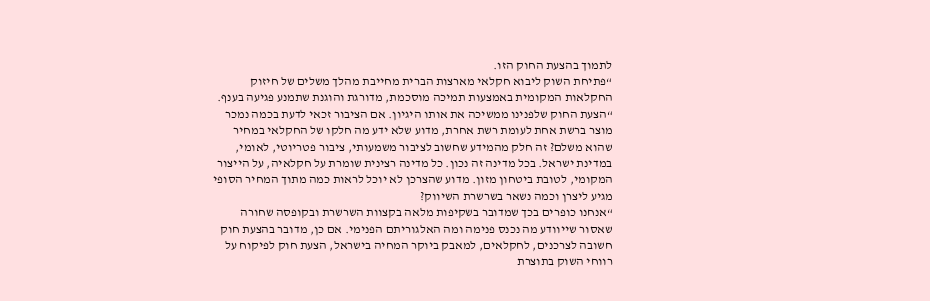לתמוך בהצעת החוק הזו.
“פתיחת השוק ליבוא חקלאי מארצות הברית מחייבת מהלך משלים של חיזוק החקלאות המקומית באמצעות תמיכה מוסכמת, מדורגת והוגנת שתמנע פגיעה בענף.
“הצעת החוק שלפנינו ממשיכה את אותו היגיון. אם הציבור זכאי לדעת בכמה נמכר מוצר ברשת אחת לעומת רשת אחרת, מדוע שלא ידע מה חלקו של החקלאי במחיר שהוא משלם? זה חלק מהמידע שחשוב לציבור משמעותי, ציבור פטריוטי, לאומי, במדינת ישראל. בכל מדינה זה נכון. כל מדינה רצינית שומרת על חקלאיה, על הייצור המקומי, לטובת ביטחון מזון. מדוע שהצרכן לא יוכל לראות כמה מתוך המחיר הסופי מגיע ליצרן וכמה נשאר בשרשרת השיווק?
“אנחנו כופרים בכך שמדובר בשקיפות מלאה בקצוות השרשרת ובקופסה שחורה שאסור שייוודע מה נכנס פנימה ומה האלגוריתם הפנימי. אם כן, מדובר בהצעת חוק חשובה לצרכנים, לחקלאים, למאבק ביוקר המחיה בישראל, הצעת חוק לפיקוח על רווחי השוק בתוצרת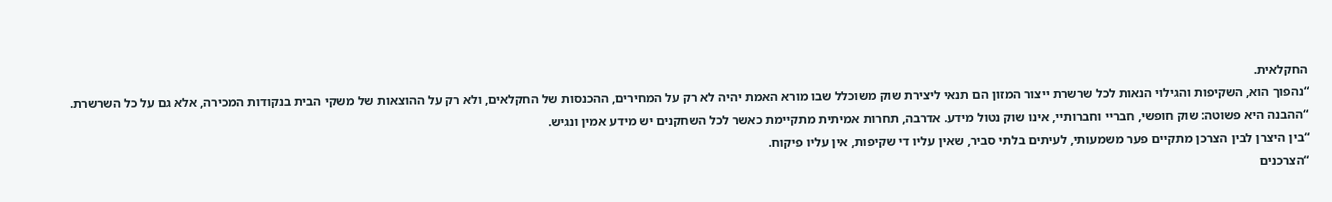החקלאית.
“נהפוך הוא, השקיפות והגילוי הנאות לכל שרשרת ייצור המזון הם תנאי ליצירת שוק משוכלל שבו מורא האמת יהיה לא רק על המחירים, ההכנסות של החקלאים, ולא רק על ההוצאות של משקי הבית בנקודות המכירה, אלא גם על כל השרשרת.
“ההבנה היא פשוטה: שוק חופשי, חבריי וחברותיי, אינו שוק נטול מידע. אדרבה, תחרות אמיתית מתקיימת כאשר לכל השחקנים יש מידע אמין ונגיש.
“בין היצרן לבין הצרכן מתקיים פער משמעותי, לעיתים בלתי סביר, שאין עליו די שקיפות, אין עליו פיקוח.
“הצרכנים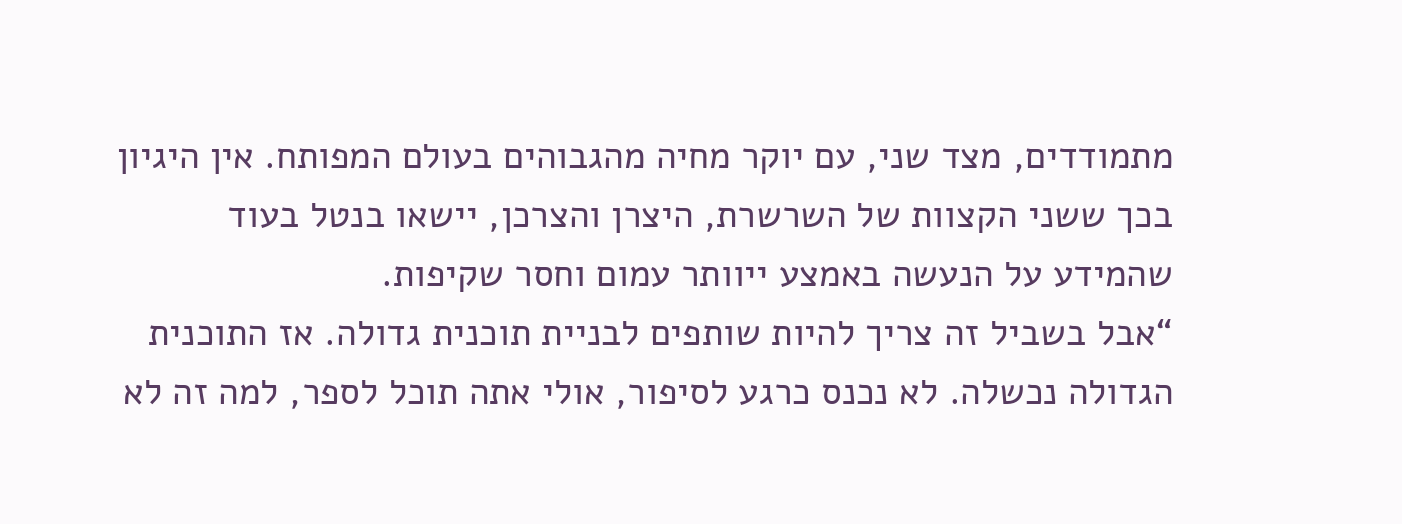מתמודדים, מצד שני, עם יוקר מחיה מהגבוהים בעולם המפותח. אין היגיון בכך ששני הקצוות של השרשרת, היצרן והצרכן, יישאו בנטל בעוד שהמידע על הנעשה באמצע ייוותר עמום וחסר שקיפות.
“אבל בשביל זה צריך להיות שותפים לבניית תוכנית גדולה. אז התוכנית הגדולה נכשלה. לא נכנס כרגע לסיפור, אולי אתה תוכל לספר, למה זה לא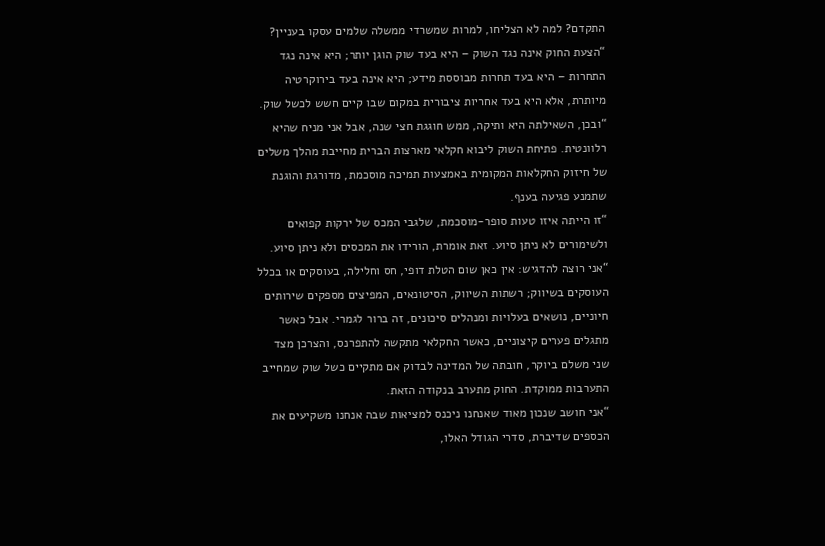התקדם? למה לא הצליחו, למרות שמשרדי ממשלה שלמים עסקו בעניין?
“הצעת החוק אינה נגד השוק – היא בעד שוק הוגן יותר; היא אינה נגד התחרות – היא בעד תחרות מבוססת מידע; היא אינה בעד בירוקרטיה מיותרת, אלא היא בעד אחריות ציבורית במקום שבו קיים חשש לכשל שוק.
“ובכן, השאילתה היא ותיקה, ממש חוגגת חצי שנה, אבל אני מניח שהיא רלוונטית. פתיחת השוק ליבוא חקלאי מארצות הברית מחייבת מהלך משלים של חיזוק החקלאות המקומית באמצעות תמיכה מוסכמת, מדורגת והוגנת שתמנע פגיעה בענף.
“זו הייתה איזו טעות סופר-מוסכמת, שלגבי המכס של ירקות קפואים ולשימורים לא ניתן סיוע. זאת אומרת, הורידו את המכסים ולא ניתן סיוע.
“אני רוצה להדגיש: אין כאן שום הטלת דופי, חס וחלילה, בעוסקים או בכלל העוסקים בשיווק; רשתות השיווק, הסיטונאים, המפיצים מספקים שירותים חיוניים, נושאים בעלויות ומנהלים סיכונים, זה ברור לגמרי. אבל כאשר מתגלים פערים קיצוניים, כאשר החקלאי מתקשה להתפרנס, והצרכן מצד שני משלם ביוקר, חובתה של המדינה לבדוק אם מתקיים כשל שוק שמחייב התערבות ממוקדת. החוק מתערב בנקודה הזאת.
“אני חושב שנכון מאוד שאנחנו ניכנס למציאות שבה אנחנו משקיעים את הכספים שדיברת, סדרי הגודל האלו,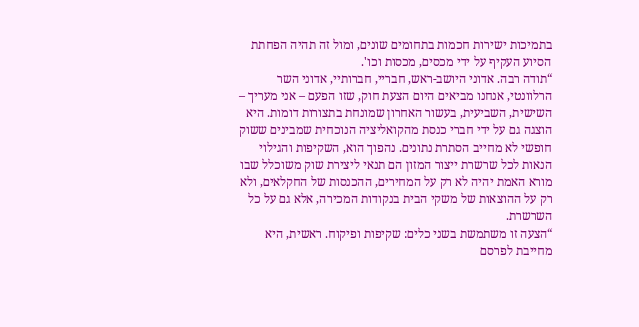בתמיכות ישירות חכמות בתחומים שונים, ומול זה תהיה הפחתת הסיוע העקיף על ידי מכסים, מכסות וכו'.
“תודה רבה. אדוני היושב-ראש, חבריי, חברותיי, אדוני השר הרלוונטי, אנחנו מביאים היום הצעת חוק, שזו הפעם – אני מעריך – השישית, השביעית, בעשור האחרון שמונחת בתצורות דומות. היא הוצגה גם על ידי חברי כנסת מהקואליציה הנוכחית שמבינים ששוק חופשי לא מחייב הסתרת נתונים. נהפוך הוא, השקיפות והגילוי הנאות לכל שרשרת ייצור המזון הם תנאי ליצירת שוק משוכלל שבו מורא האמת יהיה לא רק על המחירים, ההכנסות של החקלאים, ולא רק על ההוצאות של משקי הבית בנקודות המכירה, אלא גם על כל השרשרת.
“הצעה זו משתמשת בשני כלים: שקיפות ופיקוח. ראשית, היא מחייבת לפרסם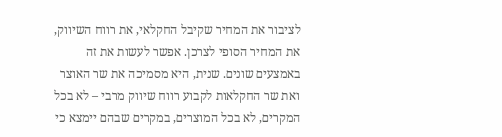לציבור את המחיר שקיבל החקלאי, את רווח השיווק, את המחיר הסופי לצרכן. אפשר לעשות את זה באמצעים שונים. שנית, היא מסמיכה את שר האוצר ואת שר החקלאות לקבוע רווח שיווק מרבי – לא בכל המקרים, לא בכל המוצרים, במקרים שבהם יימצא כי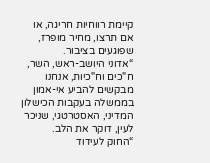קיימת רווחיות חריגה, או אם תרצו, מחיר מופרז, שפוגעים בציבור.
“אדוני היושב-ראש, השר, ח"כים וח"כיות, אנחנו מבקשים להביע אי-אמון בממשלה בעקבות הכישלון המדיני, האסטרטגי, שניכר לעין, דוקר את הלב.
“החוק לעידוד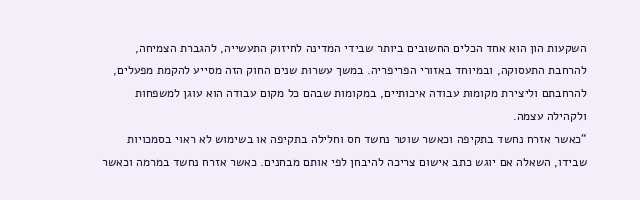השקעות הון הוא אחד הכלים החשובים ביותר שבידי המדינה לחיזוק התעשייה, להגברת הצמיחה, להרחבת התעסוקה, ובמיוחד באזורי הפריפריה. במשך עשרות שנים החוק הזה מסייע להקמת מפעלים, להרחבתם וליצירת מקומות עבודה איכותיים, במקומות שבהם כל מקום עבודה הוא עוגן למשפחות ולקהילה עצמה.
“כאשר אזרח נחשד בתקיפה וכאשר שוטר נחשד חס וחלילה בתקיפה או בשימוש לא ראוי בסמכויות שבידו, השאלה אם יוגש כתב אישום צריכה להיבחן לפי אותם מבחנים. כאשר אזרח נחשד במרמה וכאשר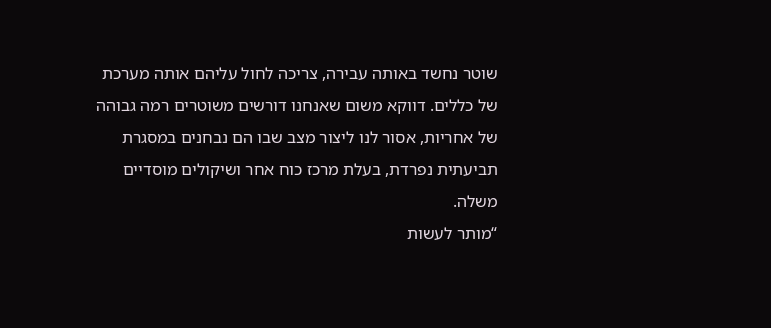שוטר נחשד באותה עבירה, צריכה לחול עליהם אותה מערכת של כללים. דווקא משום שאנחנו דורשים משוטרים רמה גבוהה של אחריות, אסור לנו ליצור מצב שבו הם נבחנים במסגרת תביעתית נפרדת, בעלת מרכז כוח אחר ושיקולים מוסדיים משלה.
“מותר לעשות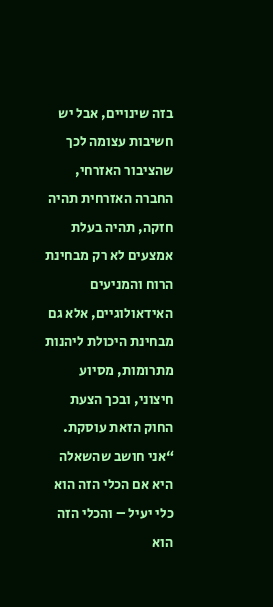בזה שינויים, אבל יש חשיבות עצומה לכך שהציבור האזרחי, החברה האזרחית תהיה חזקה, תהיה בעלת אמצעים לא רק מבחינת הרוח והמניעים האידאולוגיים, אלא גם מבחינת היכולת ליהנות מתרומות, מסיוע חיצוני, ובכך הצעת החוק הזאת עוסקת.
“אני חושב שהשאלה היא אם הכלי הזה הוא כלי יעיל – והכלי הזה הוא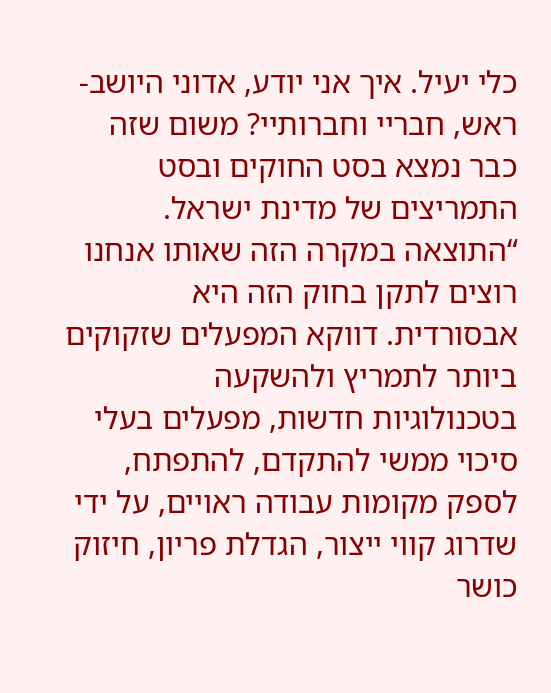כלי יעיל. איך אני יודע, אדוני היושב-ראש, חבריי וחברותיי? משום שזה כבר נמצא בסט החוקים ובסט התמריצים של מדינת ישראל.
“התוצאה במקרה הזה שאותו אנחנו רוצים לתקן בחוק הזה היא אבסורדית. דווקא המפעלים שזקוקים ביותר לתמריץ ולהשקעה בטכנולוגיות חדשות, מפעלים בעלי סיכוי ממשי להתקדם, להתפתח, לספק מקומות עבודה ראויים, על ידי שדרוג קווי ייצור, הגדלת פריון, חיזוק כושר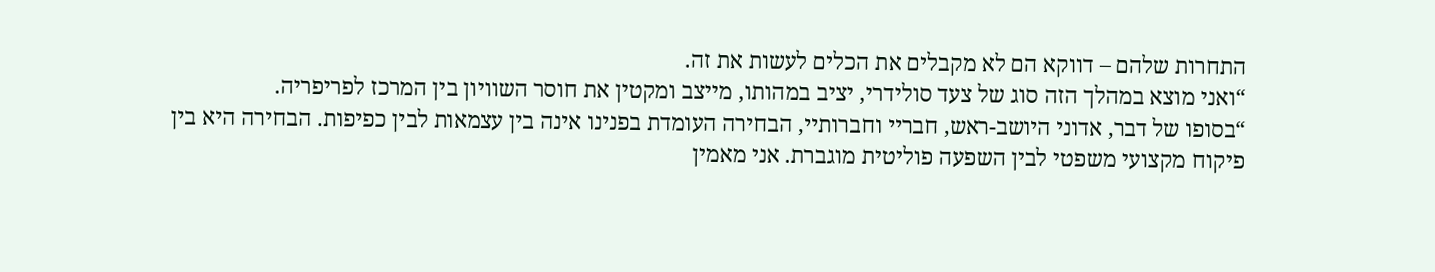התחרות שלהם – דווקא הם לא מקבלים את הכלים לעשות את זה.
“ואני מוצא במהלך הזה סוג של צעד סולידרי, יציב במהותו, מייצב ומקטין את חוסר השוויון בין המרכז לפריפריה.
“בסופו של דבר, אדוני היושב-ראש, חבריי וחברותיי, הבחירה העומדת בפנינו אינה בין עצמאות לבין כפיפות. הבחירה היא בין פיקוח מקצועי משפטי לבין השפעה פוליטית מוגברת. אני מאמין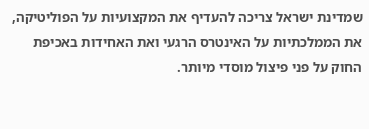שמדינת ישראל צריכה להעדיף את המקצועיות על הפוליטיקה, את הממלכתיות על האינטרס הרגעי ואת האחידות באכיפת החוק על פני פיצול מוסדי מיותר.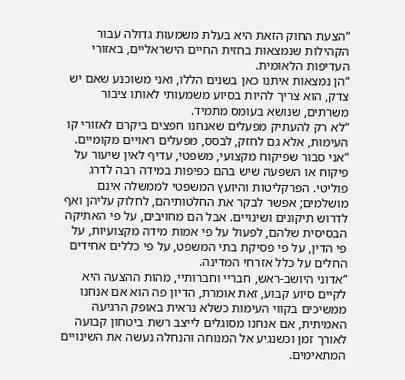“הצעת החוק הזאת היא בעלת משמעות גדולה עבור הקהילות שנמצאות בחזית החיים הישראליים, באזורי העדיפות הלאומית.
“הן נמצאות איתנו כאן בשנים הללו, ואני משוכנע שאם יש צדק, הוא צריך להיות בסיוע משמעותי לאותו ציבור משרתים, שנושא בעומס מתמיד.
“לא רק להעתיק מפעלים שאנחנו חפצים ביקרם לאזורי קו העימות, אלא גם לחזק, לבסס, מפעלים ראויים מקומיים.
“אני סבור שפיקוח מקצועי, משפטי, עדיף לאין שיעור על פיקוח או השפעה שיש בהם כפיפות במידה רבה לדרג פוליטי. הפרקליטות והיועץ המשפטי לממשלה אינם מושלמים; אפשר לבקר את החלטותיהם, לחלוק עליהן ואף לדרוש תיקונים ושינויים. אבל הם מחויבים, על פי האתיקה הבסיסית שלהם, לפעול על פי אמות מידה מקצועיות, על פי הדין, על פי פסיקת בתי המשפט, על פי כללים אחידים החלים על כלל אזרחי המדינה.
“אדוני היושב-ראש, חבריי וחברותיי, מהות ההצעה היא לקיים סיוע קבוע, זאת אומרת, הדיון פה הוא אם אנחנו ממשיכים בקווי העימות כשלא נראית באופק הרגיעה האמיתית, אם אנחנו מסוגלים לייצב רשת ביטחון קבועה לאורך זמן וכשנגיע אל המנוחה והנחלה נעשה את השינויים המתאימים.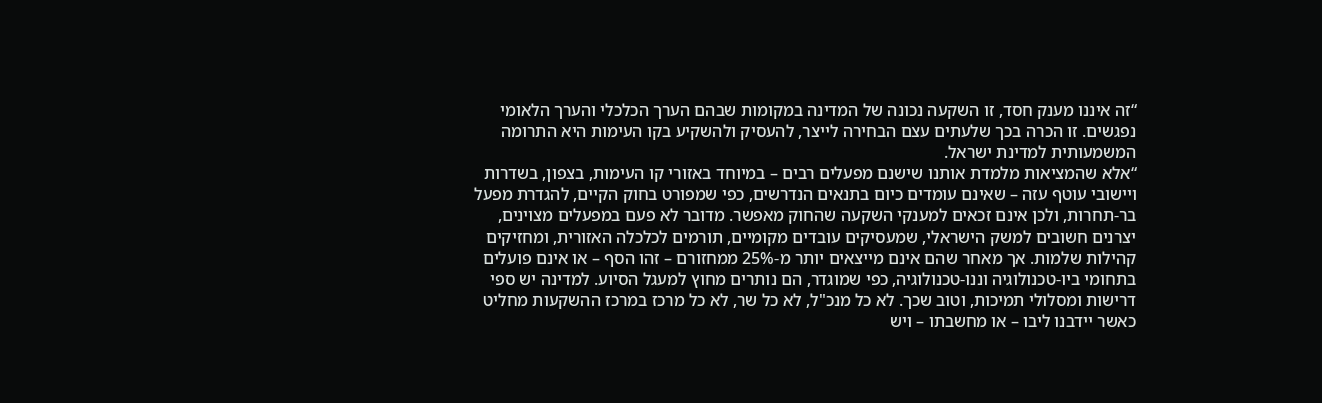“זה איננו מענק חסד, זו השקעה נכונה של המדינה במקומות שבהם הערך הכלכלי והערך הלאומי נפגשים. זו הכרה בכך שלעתים עצם הבחירה לייצר, להעסיק ולהשקיע בקו העימות היא התרומה המשמעותית למדינת ישראל.
“אלא שהמציאות מלמדת אותנו שישנם מפעלים רבים – במיוחד באזורי קו העימות, בצפון, בשדרות ויישובי עוטף עזה – שאינם עומדים כיום בתנאים הנדרשים, כפי שמפורט בחוק הקיים, להגדרת מפעל בר-תחרות, ולכן אינם זכאים למענקי השקעה שהחוק מאפשר. מדובר לא פעם במפעלים מצוינים, יצרנים חשובים למשק הישראלי, שמעסיקים עובדים מקומיים, תורמים לכלכלה האזורית, ומחזיקים קהילות שלמות. אך מאחר שהם אינם מייצאים יותר מ-25% ממחזורם – זהו הסף – או אינם פועלים בתחומי ביו-טכנולוגיה וננו-טכנולוגיה, כפי שמוגדר, הם נותרים מחוץ למעגל הסיוע. למדינה יש ספי דרישות ומסלולי תמיכות, וטוב שכך. לא כל מנכ"ל, לא כל שר, לא כל מרכז במרכז ההשקעות מחליט כאשר יידבנו ליבו – או מחשבתו – ויש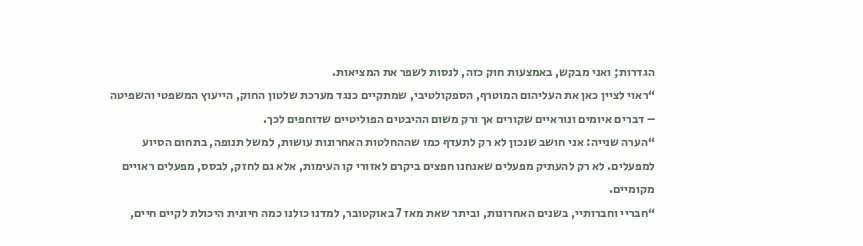הגדרות; ואני מבקש, באמצעות חוק כזה, לנסות לשפר את המציאות.
“ראוי לציין כאן את העליהום המוטרף, הספקולטיבי, שמתקיים כנגד מערכת שלטון החוק, הייעוץ המשפטי והשפיטה – דברים איומים ונוראיים שקורים אך ורק משום ההיבטים הפוליטיים שדוחפים לכך.
“הערה שנייה: אני חושב שנכון לא רק לתעדף כמו שההחלטות האחרונות עושות, למשל תנופה, בתחום הסיוע למפעלים. לא רק להעתיק מפעלים שאנחנו חפצים ביקרם לאזורי קו העימות, אלא גם לחזק, לבסס, מפעלים ראויים מקומיים.
“חבריי וחברותיי, בשנים האחרונות, וביתר שאת מאז 7 באוקטובר, למדנו כולנו כמה חיונית היכולת לקיים חיים,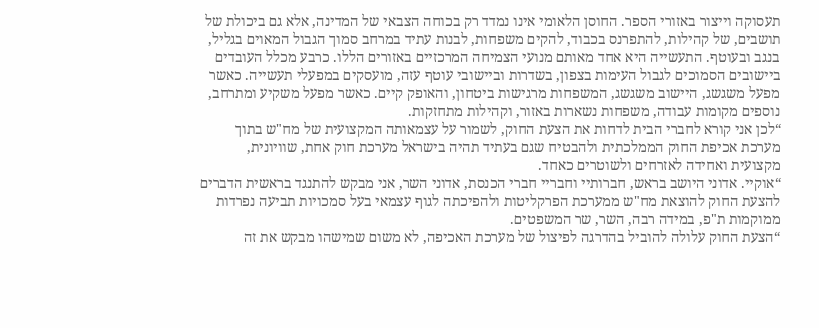תעסוקה וייצור באזורי הספר. החוסן הלאומי אינו נמדד רק בכוחה הצבאי של המדינה, אלא גם ביכולת של תושבים, של קהילות, להתפרנס בכבוד, להקים משפחות, לבנות עתיד במרחב סמוך הגבול המאוים בגליל, בנגב ובעוטף. התעשייה היא אחד מאותם מנועי הצמיחה המרכזיים באזורים הללו. כרבע מכלל העובדים ביישובים הסמוכים לגבול העימות בצפון, בשדרות וביישובי עוטף עזה, מועסקים במפעלי תעשייה. כאשר מפעל משגשג, היישוב משגשג, המשפחות מרגישות ביטחון, והאופק קיים. כאשר מפעל משקיע ומתרחב, נוספים מקומות עבודה, משפחות נשארות באזור, וקהילות מתחזקות.
“לכן אני קורא לחברי הבית לדחות את הצעת החוק, לשמור על עצמאותה המקצועית של מח"ש בתוך מערכת אכיפת החוק הממלכתית ולהבטיח שגם בעתיד תהיה בישראל מערכת חוק אחת, שוויונית, מקצועית ואחידה לאזרחים ולשוטרים כאחד.
“אוקיי. אדוני היושב בראש, חברותיי וחבריי חברי הכנסת, אדוני השר, אני מבקש להתנגד בראשית הדברים להצעת החוק להוצאת מח"ש ממערכת הפרקליטות ולהפיכתה לגוף עצמאי בעל סמכויות תביעה נפרדות ממוקמות ת"פ, במידה רבה, השר, שר המשפטים.
“הצעת החוק עלולה להוביל בהדרגה לפיצול של מערכת האכיפה, לא משום שמישהו מבקש את זה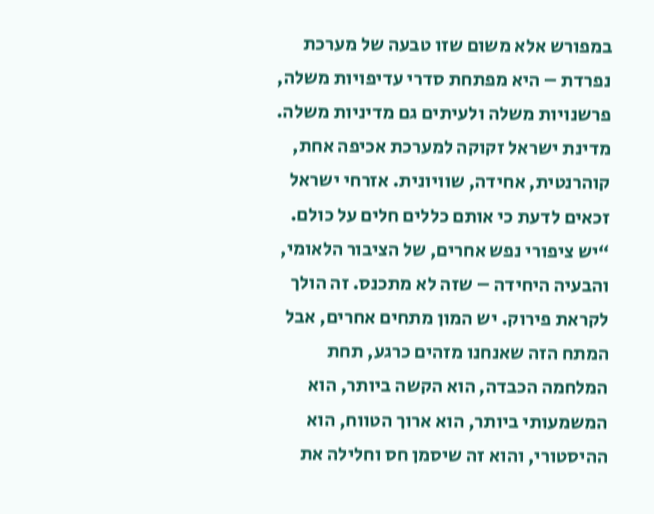במפורש אלא משום שזו טבעה של מערכת נפרדת – היא מפתחת סדרי עדיפויות משלה, פרשנויות משלה ולעיתים גם מדיניות משלה. מדינת ישראל זקוקה למערכת אכיפה אחת, קוהרנטית, אחידה, שוויונית. אזרחי ישראל זכאים לדעת כי אותם כללים חלים על כולם.
“יש ציפורי נפש אחרים, של הציבור הלאומי, והבעיה היחידה – שזה לא מתכנס. זה הולך לקראת פירוק. יש המון מתחים אחרים, אבל המתח הזה שאנחנו מזהים כרגע, תחת המלחמה הכבדה, הוא הקשה ביותר, הוא המשמעותי ביותר, הוא ארוך הטווח, הוא ההיסטורי, והוא זה שיסמן חס וחלילה את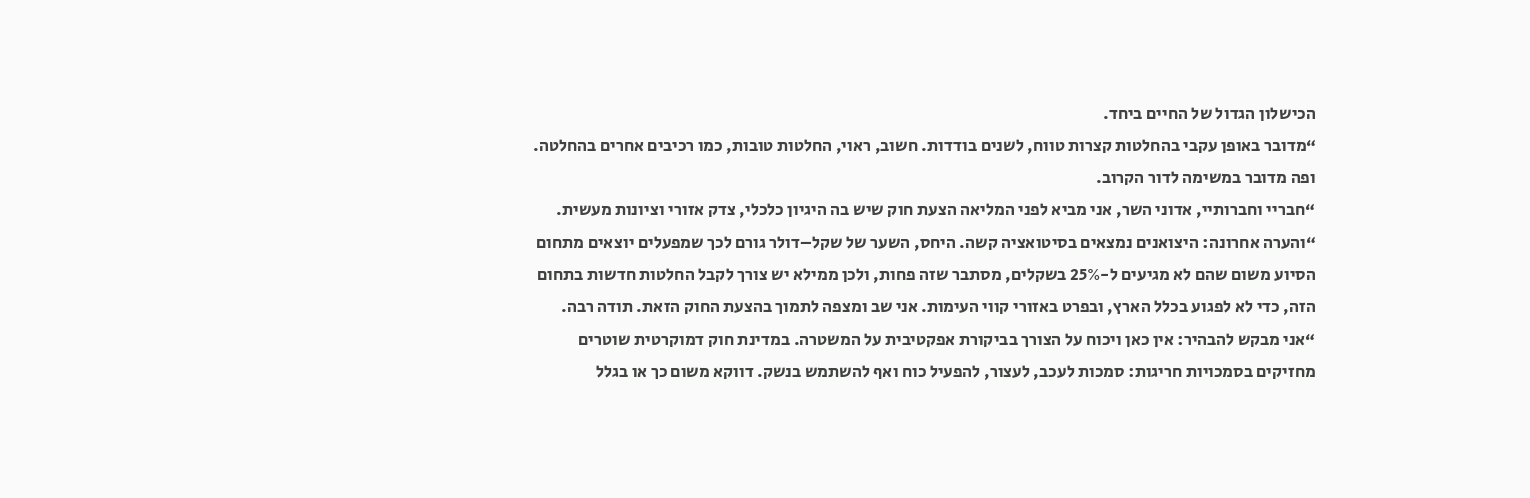הכישלון הגדול של החיים ביחד.
“מדובר באופן עקבי בהחלטות קצרות טווח, לשנים בודדות. חשוב, ראוי, החלטות טובות, כמו רכיבים אחרים בהחלטה. ופה מדובר במשימה לדור הקרוב.
“חבריי וחברותיי, אדוני השר, אני מביא לפני המליאה הצעת חוק שיש בה היגיון כלכלי, צדק אזורי וציונות מעשית.
“והערה אחרונה: היצואנים נמצאים בסיטואציה קשה. היחס, השער של שקל–דולר גורם לכך שמפעלים יוצאים מתחום הסיוע משום שהם לא מגיעים ל-25% בשקלים, מסתבר שזה פחות, ולכן ממילא יש צורך לקבל החלטות חדשות בתחום הזה, כדי לא לפגוע בכלל הארץ, ובפרט באזורי קווי העימות. אני שב ומצפה לתמוך בהצעת החוק הזאת. תודה רבה.
“אני מבקש להבהיר: אין כאן ויכוח על הצורך בביקורת אפקטיבית על המשטרה. במדינת חוק דמוקרטית שוטרים מחזיקים בסמכויות חריגות: סמכות לעכב, לעצור, להפעיל כוח ואף להשתמש בנשק. דווקא משום כך או בגלל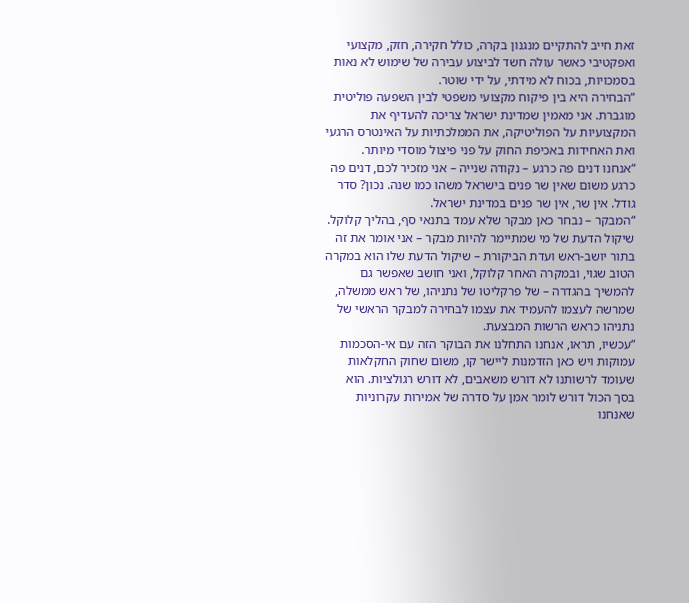זאת חייב להתקיים מנגנון בקרה, כולל חקירה, חזק, מקצועי ואפקטיבי כאשר עולה חשד לביצוע עבירה של שימוש לא נאות בסמכויות, בכוח לא מידתי, על ידי שוטר.
“הבחירה היא בין פיקוח מקצועי משפטי לבין השפעה פוליטית מוגברת. אני מאמין שמדינת ישראל צריכה להעדיף את המקצועיות על הפוליטיקה, את הממלכתיות על האינטרס הרגעי ואת האחידות באכיפת החוק על פני פיצול מוסדי מיותר.
“אנחנו דנים פה כרגע – נקודה שנייה – אני מזכיר לכם, דנים פה כרגע משום שאין שר פנים בישראל משהו כמו שנה. נכון? סדר גודל. אין שר, אין שר פנים במדינת ישראל.
“המבקר – נבחר כאן מבקר שלא עמד בתנאי סף, בהליך קלוקל. שיקול הדעת של מי שמתיימר להיות מבקר – אני אומר את זה בתור יושב-ראש ועדת הביקורת – שיקול הדעת שלו הוא במקרה הטוב שגוי, ובמקרה האחר קלוקל, ואני חושב שאפשר גם להמשיך בהגדרה – של פרקליטו של נתניהו, של ראש ממשלה, שמרשה לעצמו להעמיד את עצמו לבחירה למבקר הראשי של נתניהו כראש הרשות המבצעת.
“עכשיו, תראו, אנחנו התחלנו את הבוקר הזה עם אי-הסכמות עמוקות ויש כאן הזדמנות ליישר קו, משום שחוק החקלאות שעומד לרשותנו לא דורש משאבים, לא דורש רגולציות. הוא בסך הכול דורש לומר אמן על סדרה של אמירות עקרוניות שאנחנו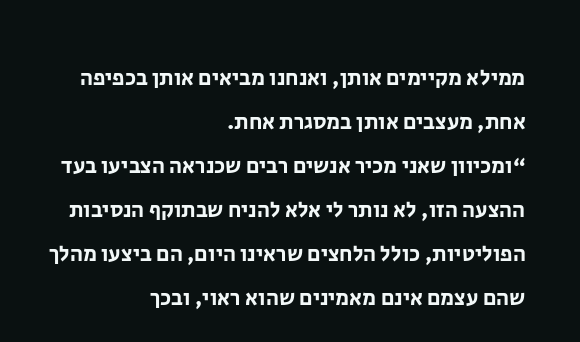ממילא מקיימים אותן, ואנחנו מביאים אותן בכפיפה אחת, מעצבים אותן במסגרת אחת.
“ומכיוון שאני מכיר אנשים רבים שכנראה הצביעו בעד ההצעה הזו, לא נותר לי אלא להניח שבתוקף הנסיבות הפוליטיות, כולל הלחצים שראינו היום, הם ביצעו מהלך שהם עצמם אינם מאמינים שהוא ראוי, ובכך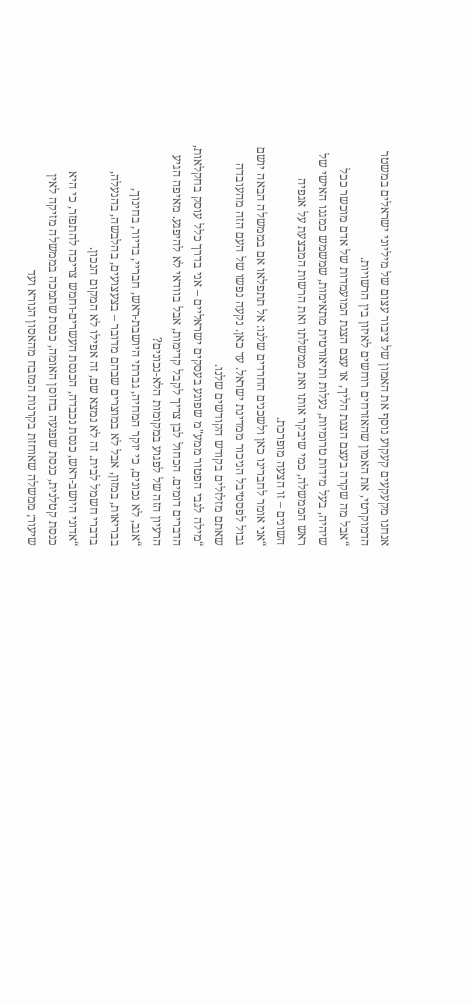אנחנו מקעקעים קעקוע נוסף את האמון של ציבור עצום של מיליוני ישראלים במשטר הדמוקרטי, את האמון שהאזרחים רוחשים לאיזון בין הרשויות.
“אבל מה שקרה בעצם הצגת הליך, או עצם הצגת המועמדות של אדם מוכשר ככל שיהיה, בעל מידות טרומיות, נעלות ותיאורטית מתאימות, שמשמש כמגנו האישי של ראש הממשלה, כמי שיבקר אותו ואת ממשלתו ואת הרשות המבצעת על אגפיה השונים – זו הצעה מופרכת.
“אני אומר לחברינו כאן ולשכנים החרדים שלנו: אל תתפלאו אם בממשלה הבאה יושם גבול לפסטיבל הניכור ממדינת ישראל. עד כאן. נקעה נפשו של העם הזה מהעובדה שאתם מזלזלים בקודש הקודשים שלנו.
“מילה לגבי הפטור ממע"מ שפוגע בעסקים ישראליים – אני בדרך כלל עוסק בחקלאות, הדברים דומים. הכחול לבן צריך לקבל קדימות, אבל בוודאי לא להיפגע. מאיפה הגיע הרעיון הזה של לפגוע במקומות הלא-נכונים?
“אגב, לא נכונים, כי יוקר המחיה, גברתי היושבת-ראש, חבריי, בדיור, בחינוך, בבריאות, במזון, אבל לא במוצרים שבהם מדובר – בצעצועים, בהלבשה, בהנעלה, בדברי חשמל לבית. זה לא נמצא שם, זה אפילו לא המקום הנכון.
“אדוני היושב-ראש, כנסת נכבדה, הכנסת העשרים-וחמש צריכה להתפזר, כי היא כנסת קטלנית, כנסת שפגעה בחוסן האומה, כנסת שתמכה בממשלה מזיקה לאין שיעור; ממשלה שאוחזת בקרנות המזבח מהאסון הנורא ועד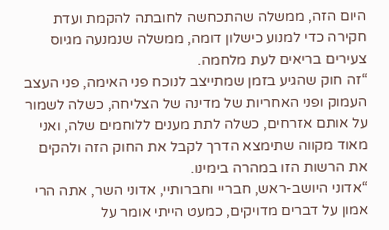היום הזה, ממשלה שהתכחשה לחובתה להקמת ועדת חקירה כדי למנוע כישלון דומה, ממשלה שנמנעה מגיוס צעירים בריאים לעת מלחמה.
“זה חוק שהגיע בזמן שמתייצב לנוכח פני האימה, פני העצב העמוק ופני האחריות של מדינה של הצליחה, כשלה לשמור על אותם אזרחים, כשלה לתת מענים ללוחמים שלה, ואני מאוד מקווה שתימצא הדרך לקבל את החוק הזה ולהקים את הרשות הזו במהרה בימינו.
“אדוני היושב-ראש, חבריי וחברותיי, אדוני השר, אתה הרי אמון על דברים מדויקים, כמעט הייתי אומר על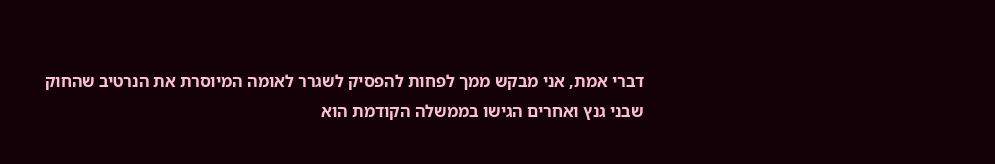דברי אמת, אני מבקש ממך לפחות להפסיק לשגרר לאומה המיוסרת את הנרטיב שהחוק שבני גנץ ואחרים הגישו בממשלה הקודמת הוא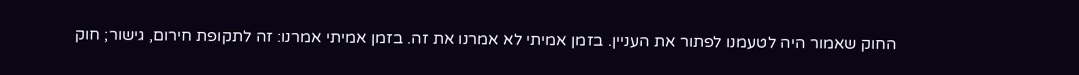החוק שאמור היה לטעמנו לפתור את העניין. בזמן אמיתי לא אמרנו את זה. בזמן אמיתי אמרנו: זה לתקופת חירום, גישור; חוק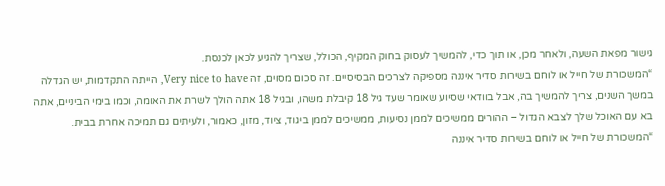גישור מפאת השעה, ולאחר מכן, או תוך כדי, להמשיך לעסוק בחוק המקיף, הכולל, שצריך להגיע לכאן לכנסת.
“המשכורת של חייל או לוחם בשירות סדיר איננה מספיקה לצרכים הבסיסיים. זה סכום מסוים, זה Very nice to have, הייתה התקדמות, יש הגדלה במשך השנים, צריך להמשיך בה, אבל בוודאי שסיוע שאומר שעד גיל 18 קיבלת משהו, ובגיל 18 אתה הולך לשרת את האומה, וכמו בימי הביניים, אתה בא עם האוכל שלך לצבא הגדול – ההורים ממשיכים לממן נסיעות, ממשיכים לממן ביגוד, ציוד, מזון, כאמור, ולעיתים גם תמיכה אחרת בבית.
“המשכורת של חייל או לוחם בשירות סדיר איננה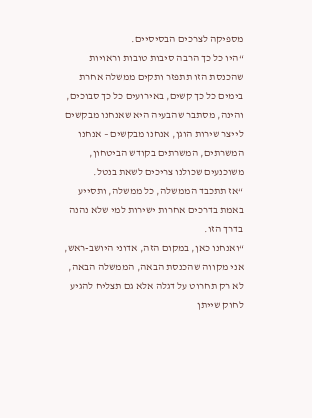מספיקה לצרכים הבסיסיים.
“היו כל כך הרבה סיבות טובות וראויות שהכנסת הזו תתפזר ותקים ממשלה אחרת בימים כל כך קשים, באירועים כל כך סבוכים, והינה, מסתבר שהבעיה היא שאנחנו מבקשים לייצר שירות הוגן, אנחנו מבקשים – אנחנו המשרתים, המשרתים בקודש הביטחון, משוכנעים שכולנו צריכים לשאת בנטל.
“אז תתכבד הממשלה, כל ממשלה, ותסייע באמת בדרכים אחרות ישירות למי שלא נהנה בדרך הזו.
“ואנחנו כאן, במקום הזה, אדוני היושב-ראש, אני מקווה שהכנסת הבאה, הממשלה הבאה, לא רק תחרוט על דגלה אלא גם תצליח להגיע לחוק שייתן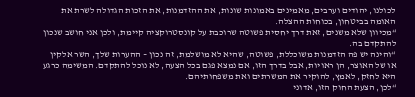לכולנו, יהודים וערבים, מאמינים באמונות שונות, את ההזדמנות, את הזכות הגדולה לשרת את האומה בביטחון, בכוחות ההצלה.
“מכיוון שלא משנים, זאת דרך יחסית פשוטה שרוכבת על קונסטרוקציה קיימת, ולכן אני חושב שנכון להתקדם בה.
“והינה יש פה הזדמנות משוכללת, פשוטה, שהיא לא מושלמת, זה נכון – ההערות שלך, השר אלקין או של האוצר, הן ראויות, אבל בדרך הזו, אם נמצא פגם בכל הצעה, לא נוכל להתקדם. המשימה כרגע היא לחזק, לאמץ, להוקיר את המשרתים ואת משפחותיהם.
“לכן, הצעת החוק הזו, אדוני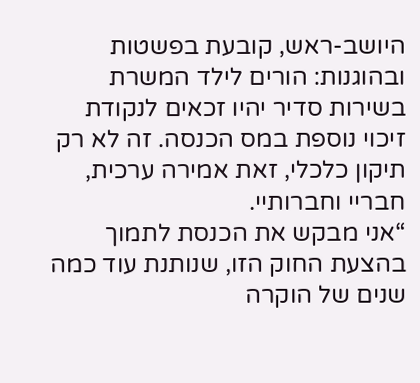היושב-ראש, קובעת בפשטות ובהוגנות: הורים לילד המשרת בשירות סדיר יהיו זכאים לנקודת זיכוי נוספת במס הכנסה. זה לא רק תיקון כלכלי, זאת אמירה ערכית, חבריי וחברותיי.
“אני מבקש את הכנסת לתמוך בהצעת החוק הזו, שנותנת עוד כמה שנים של הוקרה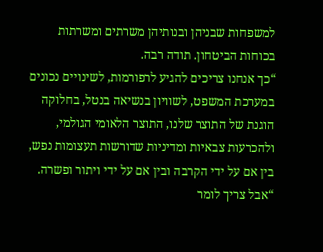למשפחות שבניהן ובנותיהן משרתים ומשרתות בכוחות הביטחון. תודה רבה.
“כך אנחנו צריכים להגיע לרפורמות, לשינויים נכונים במערכת המשפט, לשוויון בנשיאה בנטל, בחלוקה הוגנת של התוצר שלנו, התוצר הלאומי הגולמי, ולהכרעות צבאיות ומדיניות שדורשות תעצומות נפש, בין אם על ידי הקרבה ובין אם על ידי ויתור ופשרה.
“אבל צריך לומר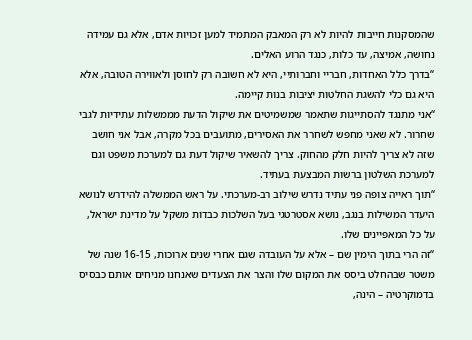שהמסקנות חייבות להיות לא רק המאבק המתמיד למען זכויות אדם, אלא גם עמידה נחושה, אמיצה, עד כלות, כנגד הרוע האלים.
“בדרך כלל האחדות, חבריי וחברותיי, היא לא חשובה רק לחוסן ולאווירה הטובה, אלא היא גם כלי להשגת החלטות יציבות בנות קיימה.
“אני מתנגד להסתייגות שתאמר שמשמיטים את שיקול הדעת מממשלות עתידיות לגבי שחרור. לא שאני מחפש לשחרר את האסירים, מתועבים בכל מקרה, אבל אני חושב שזה לא צריך להיות חלק מהחוק. צריך להשאיר שיקול דעת גם למערכת משפט וגם למערכת השלטון ברשות המבצעת בעתיד.
“תוך ראייה צופה פני עתיד נדרש שילוב רב-מערכתי. על ראש הממשלה להידרש לנושא היעדר המשילות בנגב, נושא אסטרטגי בעל השלכות כבדות משקל על מדינת ישראל, על כל המאפיינים שלו.
“זה הרי בתוך הימין שם – אלא על העובדה שגם אחרי שנים ארוכות, 16-15 שנה של משטר שבהחלט ביסס את המקום שלו והצר את הצעדים שאנחנו מניחים אותם כבסיס בדמוקרטיה – הינה,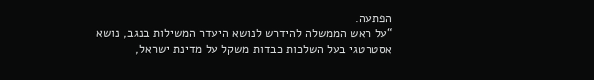הפתעה.
“על ראש הממשלה להידרש לנושא היעדר המשילות בנגב, נושא אסטרטגי בעל השלכות כבדות משקל על מדינת ישראל,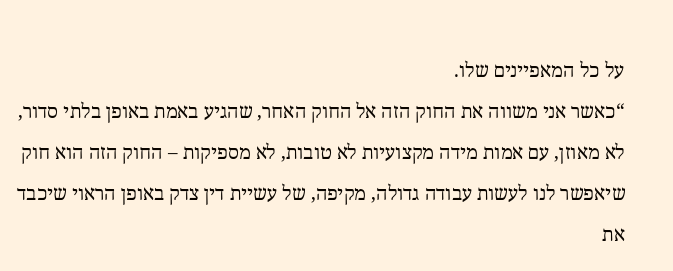על כל המאפיינים שלו.
“כאשר אני משווה את החוק הזה אל החוק האחר, שהגיע באמת באופן בלתי סדור, לא מאוזן, עם אמות מידה מקצועיות לא טובות, לא מספיקות – החוק הזה הוא חוק שיאפשר לנו לעשות עבודה גדולה, מקיפה, של עשיית דין צדק באופן הראוי שיכבד את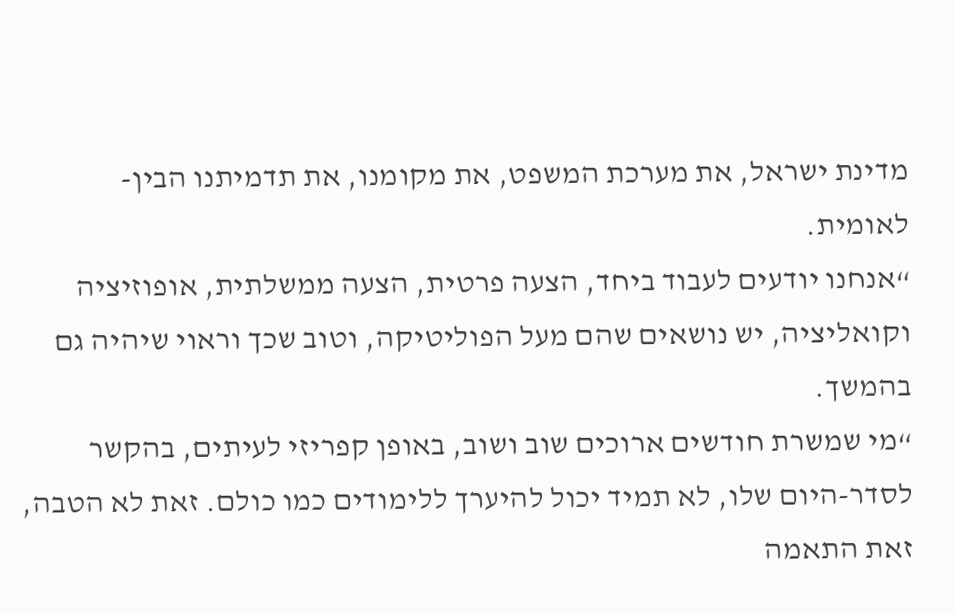מדינת ישראל, את מערכת המשפט, את מקומנו, את תדמיתנו הבין-לאומית.
“אנחנו יודעים לעבוד ביחד, הצעה פרטית, הצעה ממשלתית, אופוזיציה וקואליציה, יש נושאים שהם מעל הפוליטיקה, וטוב שכך וראוי שיהיה גם בהמשך.
“מי שמשרת חודשים ארוכים שוב ושוב, באופן קפריזי לעיתים, בהקשר לסדר-היום שלו, לא תמיד יכול להיערך ללימודים כמו כולם. זאת לא הטבה, זאת התאמה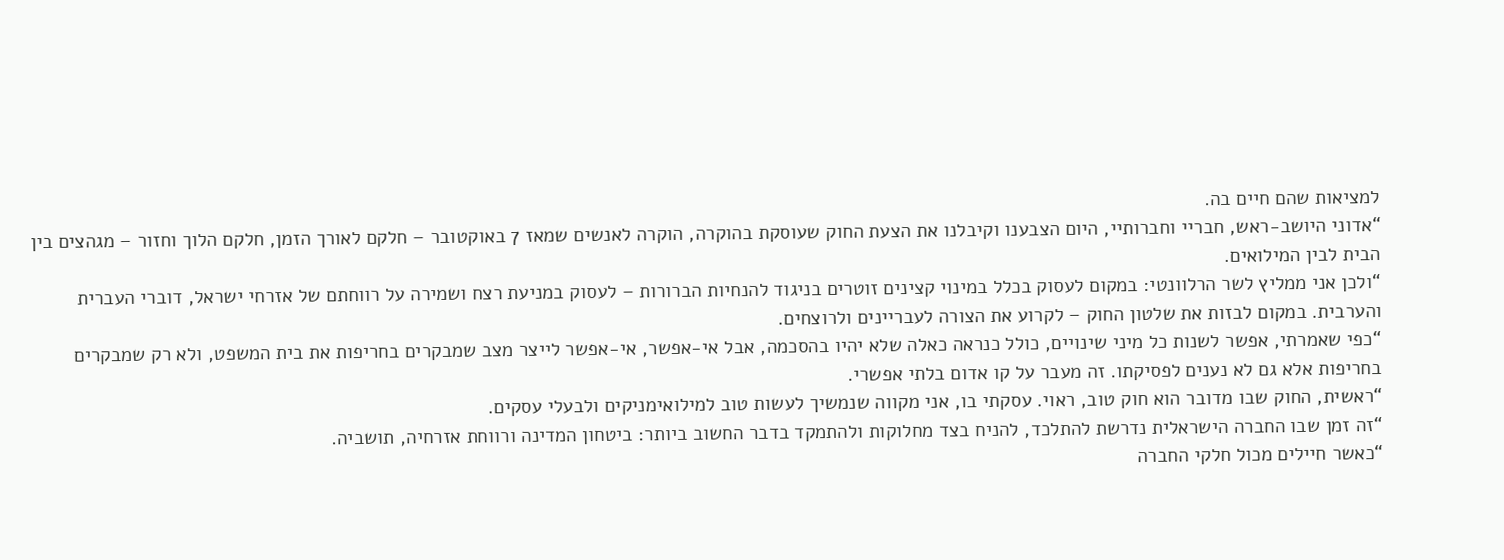למציאות שהם חיים בה.
“אדוני היושב-ראש, חבריי וחברותיי, היום הצבענו וקיבלנו את הצעת החוק שעוסקת בהוקרה, הוקרה לאנשים שמאז 7 באוקטובר – חלקם לאורך הזמן, חלקם הלוך וחזור – מגהצים בין הבית לבין המילואים.
“ולכן אני ממליץ לשר הרלוונטי: במקום לעסוק בכלל במינוי קצינים זוטרים בניגוד להנחיות הברורות – לעסוק במניעת רצח ושמירה על רווחתם של אזרחי ישראל, דוברי העברית והערבית. במקום לבזות את שלטון החוק – לקרוע את הצורה לעבריינים ולרוצחים.
“כפי שאמרתי, אפשר לשנות כל מיני שינויים, כולל כנראה כאלה שלא יהיו בהסכמה, אבל אי-אפשר, אי-אפשר לייצר מצב שמבקרים בחריפות את בית המשפט, ולא רק שמבקרים בחריפות אלא גם לא נענים לפסיקתו. זה מעבר על קו אדום בלתי אפשרי.
“ראשית, החוק שבו מדובר הוא חוק טוב, ראוי. עסקתי בו, אני מקווה שנמשיך לעשות טוב למילואימניקים ולבעלי עסקים.
“זה זמן שבו החברה הישראלית נדרשת להתלכד, להניח בצד מחלוקות ולהתמקד בדבר החשוב ביותר: ביטחון המדינה ורווחת אזרחיה, תושביה.
“כאשר חיילים מכול חלקי החברה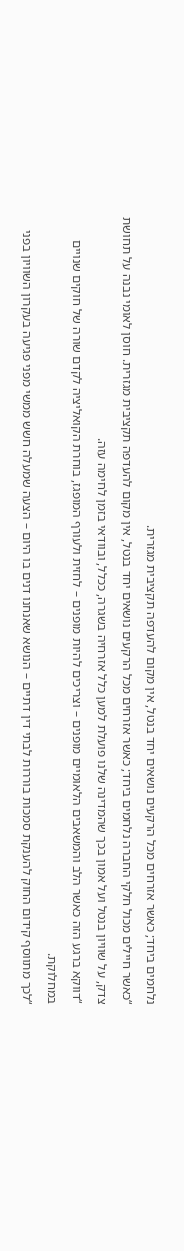נלחמים ביחד; כאשר אזרחים מכל הרקעים נושאים יחד בנטל, אין מקום להעדפה תקציבית מגזרית.
“כאשר חיילים מכול חלקי החברה נלחמים ביחד; כאשר אזרחים מכל הרקעים נושאים יחד בנטל, אין מקום להעדפה תקציבית מגזרית. חוסן לאומי נבנה על תחושת צדק, על שוויון בנטל ועל אמון בכך שהמדינה שלנו פועלת למען כלל אזרחיה בשגרה, ככלל, ובוודאי בזמן לחימה עזה.
“דווקא ברגע הזה כאשר הלב והמשאבים הלאומיים מופנים – וצריכים להיות מופנים – לחזית ולעורף המופגז, בוחרת הקואליציה לקדם שורה של חוקים שנויים במחלוקת.
“לכך מתווסף קידום החוק להענקת סמכות בוררות לבתי דין דתיים – הנושא שאנחנו דנים בו היום – הצעה שמעלה חשש ממשי מפני פגיעה בעקרון השוויון בפני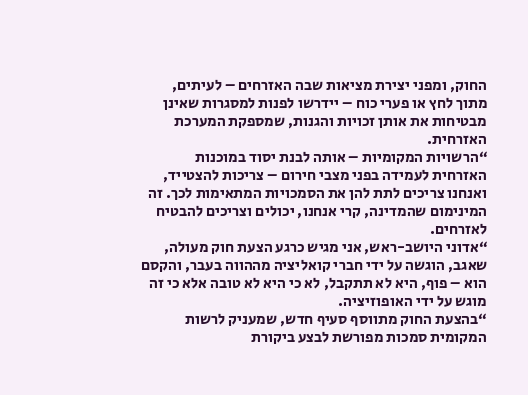החוק, ומפני יצירת מציאות שבה האזרחים – לעיתים, מתוך לחץ או פערי כוח – יידרשו לפנות למסגרות שאינן מבטיחות את אותן זכויות והגנות, שמספקת המערכת האזרחית.
“הרשויות המקומיות – אותה לבנת יסוד במוכנות האזרחית לעמידה בפני מצבי חירום – צריכות להצטייד, ואנחנו צריכים לתת להן את הסמכויות המתאימות לכך. זה המינימום שהמדינה, קרי אנחנו, יכולים וצריכים להבטיח לאזרחים.
“אדוני היושב-ראש, אני מגיש כרגע הצעת חוק מעולה, שאגב, הוגשה על ידי חברי קואליציה מההווה בעבר, והקסם הוא – פוף, היא לא תתקבל, לא כי היא לא טובה אלא כי זה מוגש על ידי האופוזיציה.
“בהצעת החוק מתווסף סעיף חדש, שמעניק לרשות המקומית סמכות מפורשת לבצע ביקורת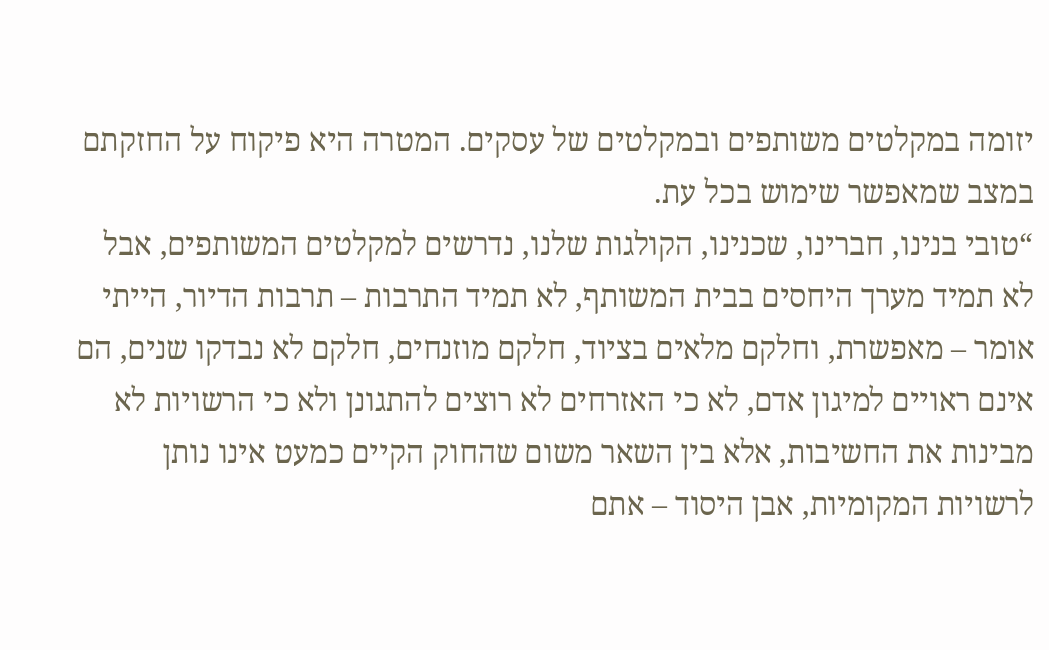יזומה במקלטים משותפים ובמקלטים של עסקים. המטרה היא פיקוח על החזקתם במצב שמאפשר שימוש בכל עת.
“טובי בנינו, חברינו, שכנינו, הקולגות שלנו, נדרשים למקלטים המשותפים, אבל לא תמיד מערך היחסים בבית המשותף, לא תמיד התרבות – תרבות הדיור, הייתי אומר – מאפשרת, וחלקם מלאים בציוד, חלקם מוזנחים, חלקם לא נבדקו שנים, הם אינם ראויים למיגון אדם, לא כי האזרחים לא רוצים להתגונן ולא כי הרשויות לא מבינות את החשיבות, אלא בין השאר משום שהחוק הקיים כמעט אינו נותן לרשויות המקומיות, אבן היסוד – אתם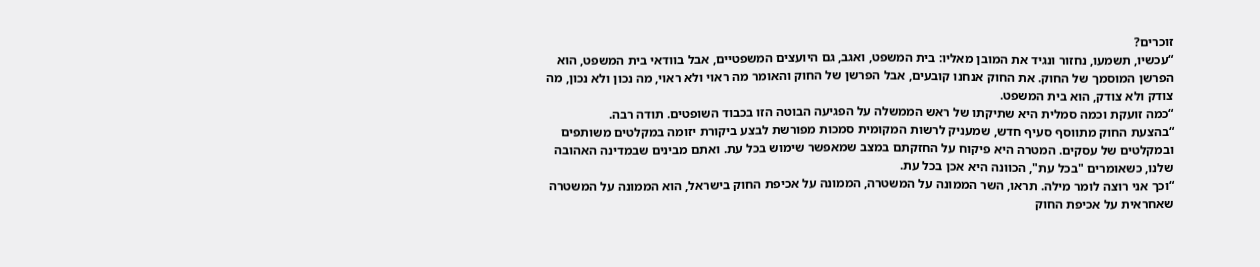זוכרים?
“עכשיו, תשמעו, נחזור ונגיד את המובן מאליו: בית המשפט, ואגב, גם היועצים המשפטיים, אבל בוודאי בית המשפט, הוא הפרשן המוסמך של החוק. את החוק אנחנו קובעים, אבל הפרשן של החוק והאומר מה ראוי ולא ראוי, מה נכון ולא נכון, מה צודק ולא צודק, הוא בית המשפט.
“כמה זועקת וכמה סמלית היא שתיקתו של ראש הממשלה על הפגיעה הבוטה הזו בכבוד השופטים. תודה רבה.
“בהצעת החוק מתווסף סעיף חדש, שמעניק לרשות המקומית סמכות מפורשת לבצע ביקורת יזומה במקלטים משותפים ובמקלטים של עסקים. המטרה היא פיקוח על החזקתם במצב שמאפשר שימוש בכל עת. ואתם מבינים שבמדינה האהובה שלנו, כשאומרים "בכל עת", הכוונה היא אכן בכל עת.
“וכך אני רוצה לומר מילה. תראו, השר הממונה על המשטרה, הממונה על אכיפת החוק בישראל, הוא הממונה על המשטרה שאחראית על אכיפת החוק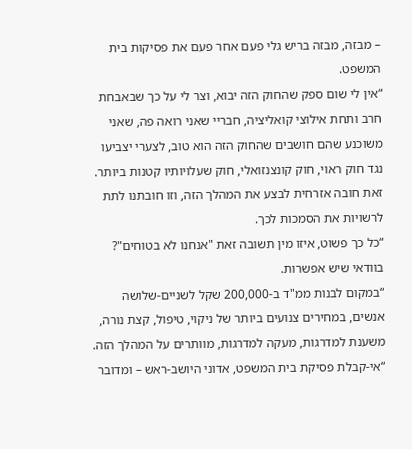– מבזה, מבזה בריש גלי פעם אחר פעם את פסיקות בית המשפט.
“אין לי שום ספק שהחוק הזה יבוא, וצר לי על כך שבאבחת חרב ותחת אילוצי קואליציה, חבריי שאני רואה פה, שאני משוכנע שהם חושבים שהחוק הזה הוא טוב, לצערי יצביעו נגד חוק ראוי, חוק קונצנזואלי, חוק שעלויותיו קטנות ביותר. זאת חובה אזרחית לבצע את המהלך הזה, וזו חובתנו לתת לרשויות את הסמכות לכך.
“כל כך פשוט, איזו מין תשובה זאת "אנחנו לא בטוחים"? בוודאי שיש אפשרות.
“במקום לבנות ממ"ד ב-200,000 שקל לשניים-שלושה אנשים, במחירים צנועים ביותר של ניקוי, טיפול, קצת נורה, משענת למדרגות, מעקה למדרגות, מוותרים על המהלך הזה.
“אי-קבלת פסיקת בית המשפט, אדוני היושב-ראש – ומדובר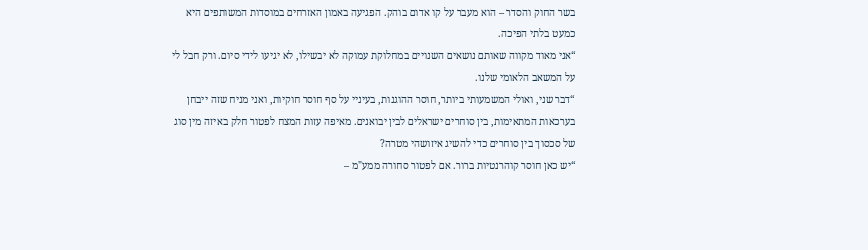בשר החוק והסדר – הוא מעבר על קו אדום בוהק. הפגיעה באמון האזרחים במוסדות המשותפים היא כמעט בלתי הפיכה.
“אני מאוד מקווה שאותם נושאים השנויים במחלוקת עמוקה לא יבשילו, לא יגיעו לידי סיום. ורק חבל לי על המשאב הלאומי שלנו.
“דבר שני, ואולי המשמעותי ביותר, חוסר ההוגנות, בעיניי על סף חוסר חוקיות, ואני מניח שזה ייבחן בערכאות המתאימות, בין סוחרים ישראלים לבין יבואנים. מאיפה עזות המצח לפטור חלק באיזה מין סוג של סכסוך בין סוחרים כדי להשיג איזושהי מטרה?
“יש כאן חוסר קוהרנטיות ברור. אם לפטור סחורה ממע"מ –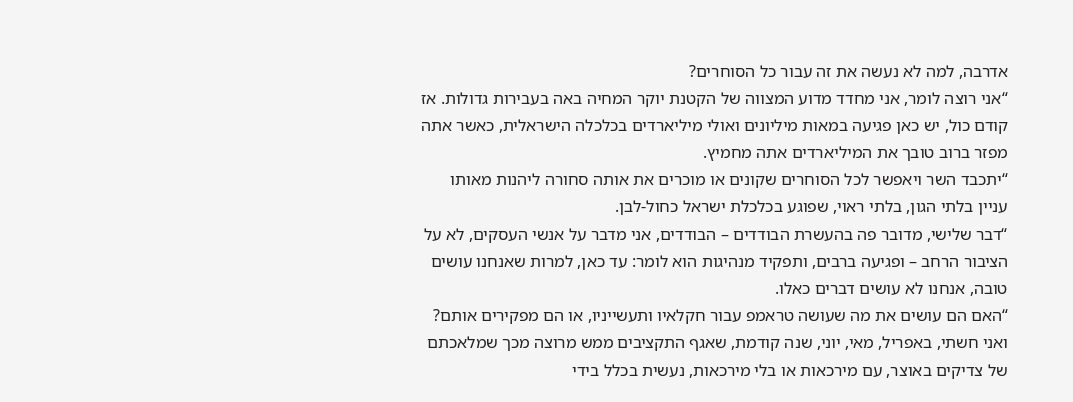אדרבה, למה לא נעשה את זה עבור כל הסוחרים?
“אני רוצה לומר, אני מחדד מדוע המצווה של הקטנת יוקר המחיה באה בעבירות גדולות. אז קודם כול, יש כאן פגיעה במאות מיליונים ואולי מיליארדים בכלכלה הישראלית, כאשר אתה מפזר ברוב טובך את המיליארדים אתה מחמיץ.
“יתכבד השר ויאפשר לכל הסוחרים שקונים או מוכרים את אותה סחורה ליהנות מאותו עניין בלתי הגון, בלתי ראוי, שפוגע בכלכלת ישראל כחול-לבן.
“דבר שלישי, מדובר פה בהעשרת הבודדים – הבודדים, אני מדבר על אנשי העסקים, לא על הציבור הרחב – ופגיעה ברבים, ותפקיד מנהיגות הוא לומר: עד כאן, למרות שאנחנו עושים טובה, אנחנו לא עושים דברים כאלו.
“האם הם עושים את מה שעושה טראמפ עבור חקלאיו ותעשייניו, או הם מפקירים אותם? ואני חשתי, באפריל, מאי, יוני, שנה קודמת, שאגף התקציבים ממש מרוצה מכך שמלאכתם של צדיקים באוצר, עם מירכאות או בלי מירכאות, נעשית בכלל בידי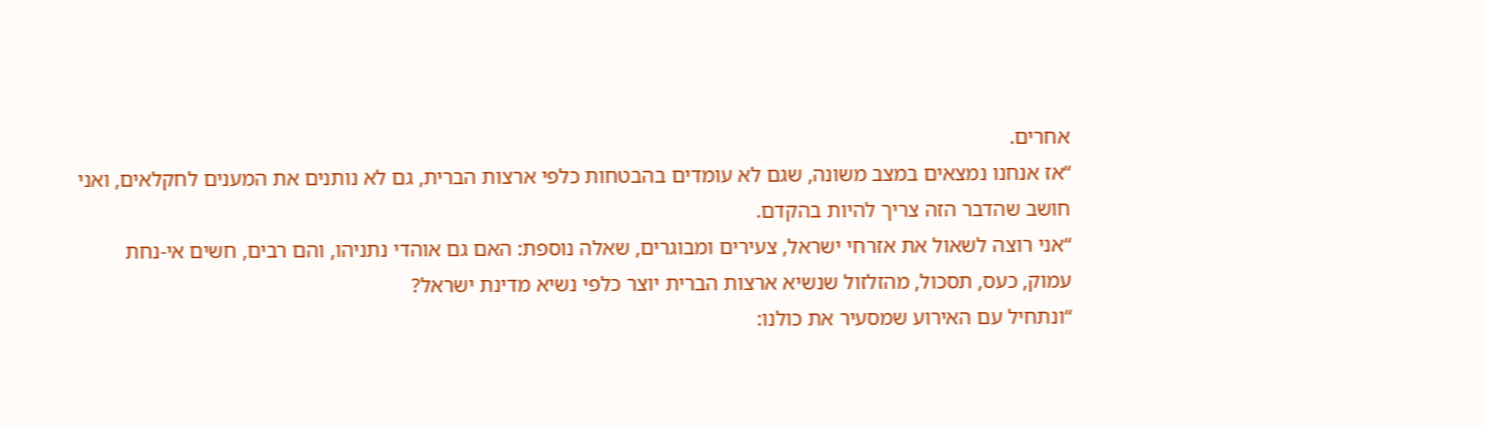אחרים.
“אז אנחנו נמצאים במצב משונה, שגם לא עומדים בהבטחות כלפי ארצות הברית, גם לא נותנים את המענים לחקלאים, ואני חושב שהדבר הזה צריך להיות בהקדם.
“אני רוצה לשאול את אזרחי ישראל, צעירים ומבוגרים, שאלה נוספת: האם גם אוהדי נתניהו, והם רבים, חשים אי-נחת עמוק, כעס, תסכול, מהזלזול שנשיא ארצות הברית יוצר כלפי נשיא מדינת ישראל?
“ונתחיל עם האירוע שמסעיר את כולנו: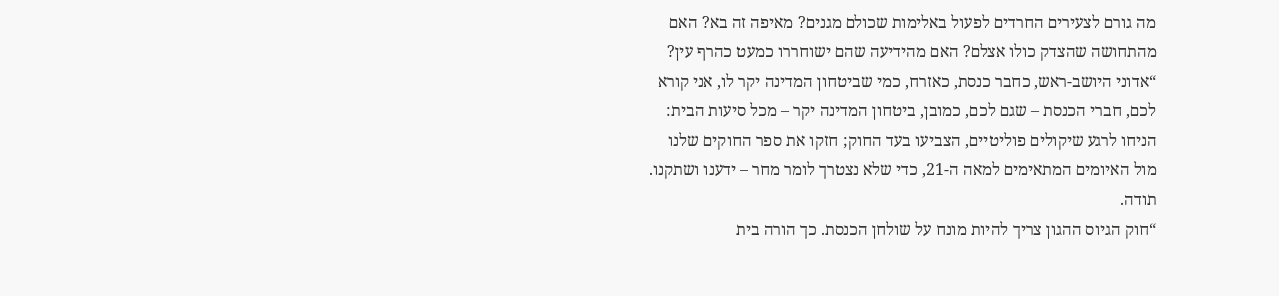מה גורם לצעירים החרדים לפעול באלימות שכולם מגנים? מאיפה זה בא? האם מהתחושה שהצדק כולו אצלם? האם מהידיעה שהם ישוחררו כמעט כהרף עין?
“אדוני היושב-ראש, כחבר כנסת, כאזרח, כמי שביטחון המדינה יקר לו, אני קורא לכם, חברי הכנסת – שגם לכם, כמובן, ביטחון המדינה יקר – מכל סיעות הבית: הניחו לרגע שיקולים פוליטיים, הצביעו בעד החוק; חזקו את ספר החוקים שלנו מול האיומים המתאימים למאה ה-21, כדי שלא נצטרך לומר מחר – ידענו ושתקנו. תודה.
“חוק הגיוס ההגון צריך להיות מונח על שולחן הכנסת. כך הורה בית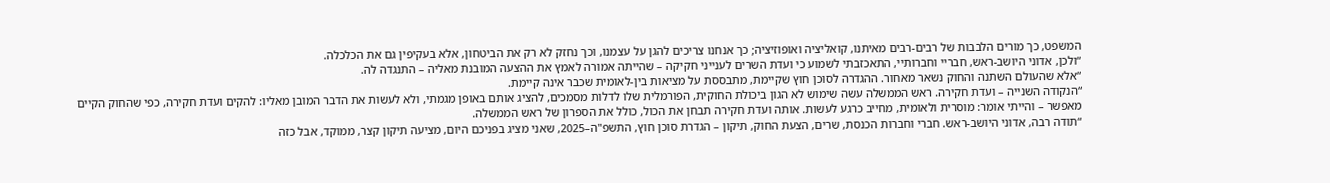המשפט, כך מורים הלבבות של רבים-רבים מאיתנו, קואליציה ואופוזיציה; כך אנחנו צריכים להגן על עצמנו, וכך נחזק לא רק את הביטחון, אלא בעקיפין גם את הכלכלה.
“ולכן, אדוני היושב-ראש, חבריי וחברותיי, התאכזבתי לשמוע כי ועדת השרים לענייני חקיקה – שהייתה אמורה לאמץ את ההצעה המובנת מאליה – התנגדה לה.
“אלא שהעולם השתנה והחוק נשאר מאחור. ההגדרה לסוכן חוץ שקיימת, מתבססת על מציאות בין-לאומית שכבר אינה קיימת.
“הנקודה השנייה – ועדת חקירה. ראש הממשלה עשה שימוש לא הגון ביכולת החוקית, הפורמלית שלו לדלות מסמכים, להציג אותם באופן מגמתי, ולא לעשות את הדבר המובן מאליו: להקים ועדת חקירה, כפי שהחוק הקיים מאפשר – והייתי אומר: מוסרית ולאומית, מחייב כרגע לעשות. אותה ועדת חקירה תבחן את הכול, כולל את הספרון של ראש הממשלה.
“תודה רבה, אדוני היושב-ראש. חברי וחברות הכנסת, שרים, הצעת החוק, תיקון – הגדרת סוכן חוץ, התשפ"ה–2025, שאני מציג בפניכם היום, מציעה תיקון קצר, ממוקד, אבל כזה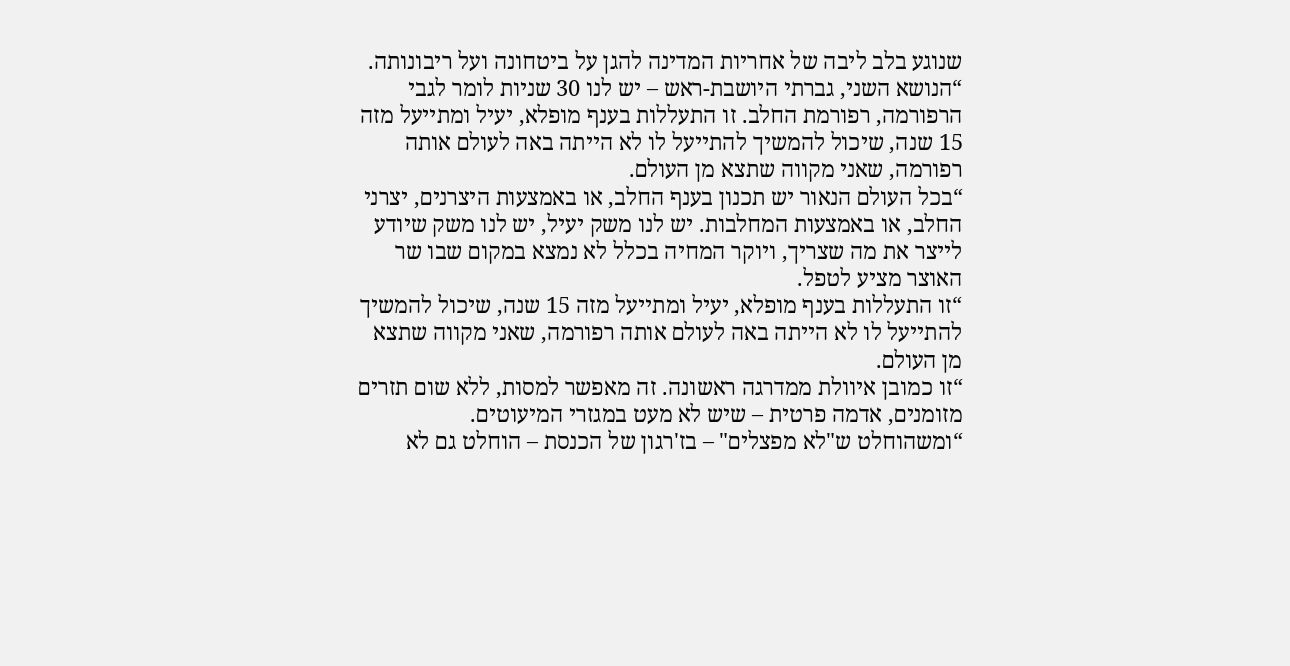שנוגע בלב ליבה של אחריות המדינה להגן על ביטחונה ועל ריבונותה.
“הנושא השני, גברתי היושבת-ראש – יש לנו 30 שניות לומר לגבי הרפורמה, רפורמת החלב. זו התעללות בענף מופלא, יעיל ומתייעל מזה 15 שנה, שיכול להמשיך להתייעל לו לא הייתה באה לעולם אותה רפורמה, שאני מקווה שתצא מן העולם.
“בכל העולם הנאור יש תכנון בענף החלב, או באמצעות היצרנים, יצרני החלב, או באמצעות המחלבות. יש לנו משק יעיל, יש לנו משק שיודע לייצר את מה שצריך, ויוקר המחיה בכלל לא נמצא במקום שבו שר האוצר מציע לטפל.
“זו התעללות בענף מופלא, יעיל ומתייעל מזה 15 שנה, שיכול להמשיך להתייעל לו לא הייתה באה לעולם אותה רפורמה, שאני מקווה שתצא מן העולם.
“זו כמובן איוולת ממדרגה ראשונה. זה מאפשר למסות, ללא שום תזרים מזומנים, אדמה פרטית – שיש לא מעט במגזרי המיעוטים.
“ומשהוחלט ש"לא מפצלים" – בז'רגון של הכנסת – הוחלט גם לא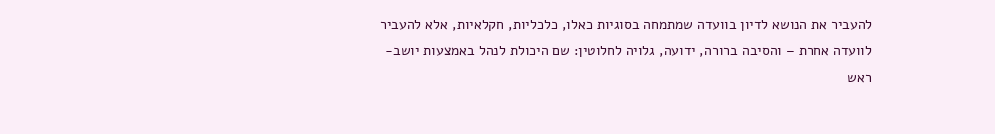להעביר את הנושא לדיון בוועדה שמתמחה בסוגיות כאלו, כלכליות, חקלאיות, אלא להעביר לוועדה אחרת – והסיבה ברורה, ידועה, גלויה לחלוטין: שם היכולת לנהל באמצעות יושב-ראש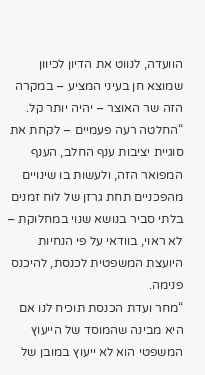הוועדה, לנווט את הדיון לכיוון שמוצא חן בעיני המציע – במקרה הזה שר האוצר – יהיה יותר קל.
“החלטה רעה פעמיים – לקחת את סוגיית יציבות ענף החלב, הענף המפואר הזה, ולעשות בו שינויים מהפכניים תחת גרזן של לוח זמנים בלתי סביר בנושא שנוי במחלוקת – לא ראוי, בוודאי על פי הנחיות היועצת המשפטית לכנסת, להיכנס פנימה.
“מחר ועדת הכנסת תוכיח לנו אם היא מבינה שהמוסד של הייעוץ המשפטי הוא לא ייעוץ במובן של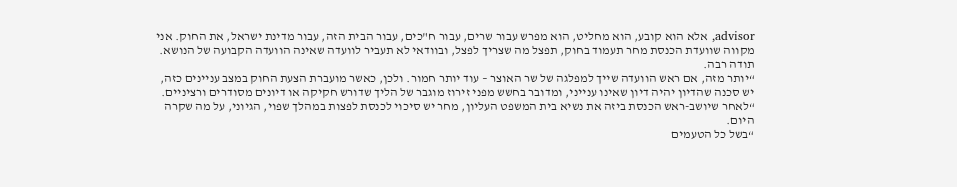advisor, אלא הוא קובע, הוא מחליט, הוא מפרש עבור שרים, עבור ח"כים, עבור הבית הזה, עבור מדינת ישראל, את החוק. אני מקווה שוועדת הכנסת מחר תעמוד בחוק, תפצל מה שצריך לפצל, ובוודאי לא תעביר לוועדה שאינה הוועדה הקבועה של הנושא. תודה רבה.
“יותר מזה, אם ראש הוועדה שייך למפלגה של שר האוצר – עוד יותר חמור. ולכן, כאשר מועברת הצעת החוק במצב עניינים כזה, יש סכנה שהדיון יהיה דיון שאינו ענייני, ומדובר בחשש מפני זירוז מוגבר של הליך שדורש חקיקה או דיונים מסודרים ורציניים.
“לאחר שיושב-ראש הכנסת ביזה את נשיא בית המשפט העליון, מחר יש סיכוי לכנסת לפצות במהלך שפוי, הגיוני, על מה שקרה היום.
“בשל כל הטעמים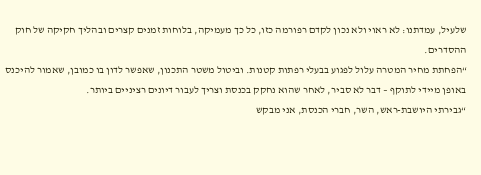שלעיל, עמדתנו: לא ראוי ולא נכון לקדם רפורמה כזו, כל כך מעמיקה, בלוחות זמנים קצרים ובהליך חקיקה של חוק ההסדרים.
“הפחתת מחיר המטרה עלול לפגוע בבעלי רפתות קטנות. וביטול משטר התכנון, שאפשר לדון בו כמובן, שאמור להיכנס באופן מיידי לתוקף – דבר לא סביר, לאחר שהוא נחקק בכנסת וצריך לעבור דיונים רציניים ביותר.
“גבירתי היושבת-ראש, השר, חברי הכנסת, אני מבקש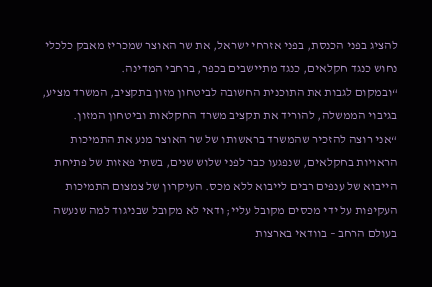להציג בפני הכנסת, בפני אזרחי ישראל, את שר האוצר שמכריז מאבק כלכלי נחוש כנגד חקלאים, כנגד מתיישבים בכפר, ברחבי המדינה.
“ובמקום לגבות את התוכנית החשובה לביטחון מזון בתקציב, המשרד מציע, בגיבוי הממשלה, להוריד את תקציב משרד החקלאות וביטחון המזון.
“אני רוצה להזכיר שהמשרד בראשותו של שר האוצר מנע את התמיכות הראויות בחקלאים, שנפגעו כבר לפני שלוש שנים, בשתי פאזות של פתיחת הייבוא של ענפים רבים לייבוא ללא מכס. העיקרון של צמצום התמיכות העקיפות על ידי מכסים מקובל עליי; ודאי לא מקובל שבניגוד למה שנעשה בעולם הרחב – בוודאי בארצות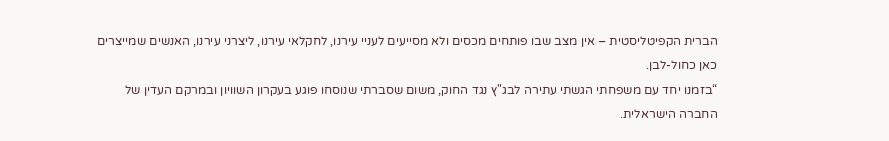הברית הקפיטליסטית – אין מצב שבו פותחים מכסים ולא מסייעים לעניי עירנו, לחקלאי עירנו, ליצרני עירנו, האנשים שמייצרים כאן כחול-לבן.
“בזמנו יחד עם משפחתי הגשתי עתירה לבג"ץ נגד החוק, משום שסברתי שנוסחו פוגע בעקרון השוויון ובמרקם העדין של החברה הישראלית.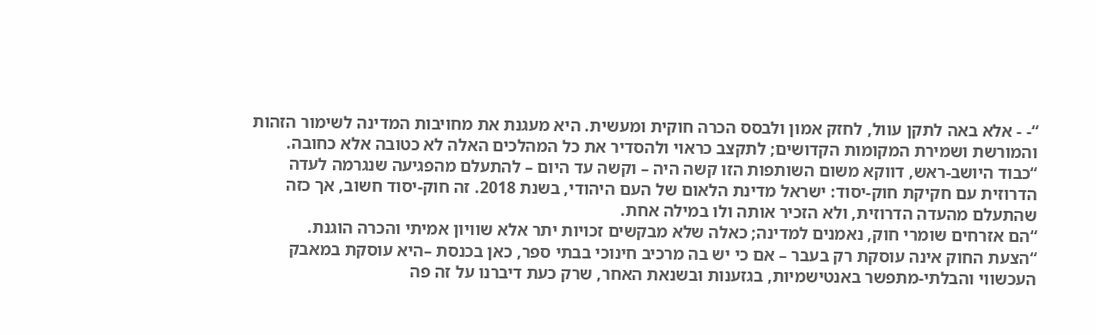“- - אלא באה לתקן עוול, לחזק אמון ולבסס הכרה חוקית ומעשית. היא מעגנת את מחויבות המדינה לשימור הזהות והמורשת ושמירת המקומות הקדושים; לתקצב כראוי ולהסדיר את כל המהלכים האלה לא כטובה אלא כחובה.
“כבוד היושב-ראש, דווקא משום השותפות הזו קשה היה – וקשה עד היום – להתעלם מהפגיעה שנגרמה לעדה הדרוזית עם חקיקת חוק-יסוד: ישראל מדינת הלאום של העם היהודי, בשנת 2018. זה חוק-יסוד חשוב, אך כזה שהתעלם מהעדה הדרוזית, ולא הזכיר אותה ולו במילה אחת.
“הם אזרחים שומרי חוק, נאמנים למדינה; כאלה שלא מבקשים זכויות יתר אלא שוויון אמיתי והכרה הוגנת.
“הצעת החוק אינה עוסקת רק בעבר – אם כי יש בה מרכיב חינוכי בבתי ספר, כאן בכנסת –היא עוסקת במאבק העכשווי והבלתי-מתפשר באנטישמיות, בגזענות ובשנאת האחר, שרק כעת דיברנו על זה פה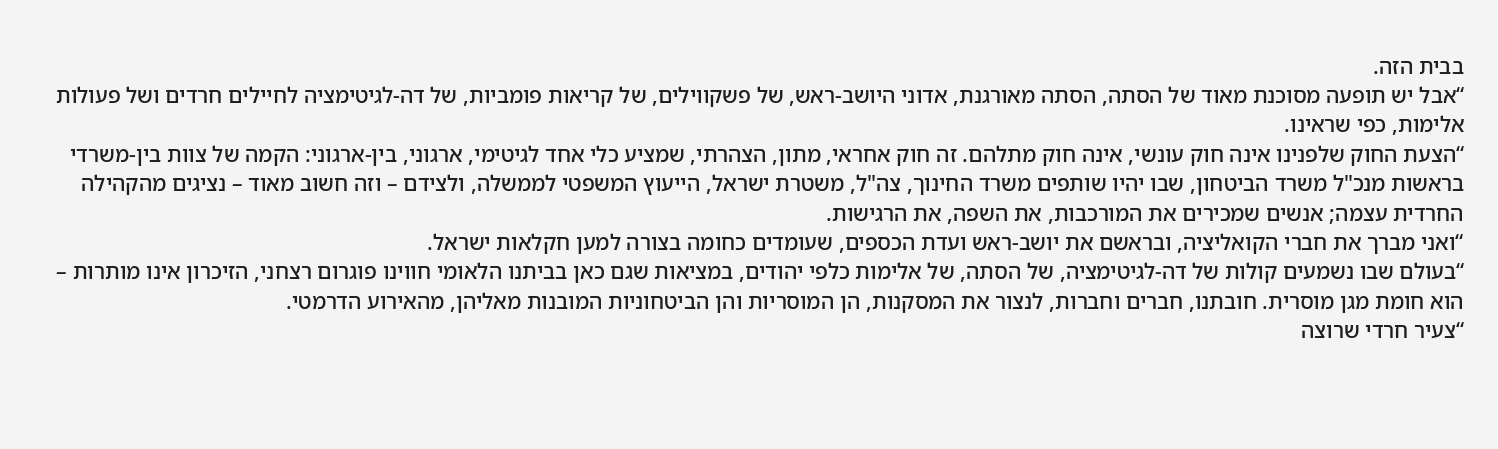בבית הזה.
“אבל יש תופעה מסוכנת מאוד של הסתה, הסתה מאורגנת, אדוני היושב-ראש, של פשקווילים, של קריאות פומביות, של דה-לגיטימציה לחיילים חרדים ושל פעולות אלימות, כפי שראינו.
“הצעת החוק שלפנינו אינה חוק עונשי, אינה חוק מתלהם. זה חוק אחראי, מתון, הצהרתי, שמציע כלי אחד לגיטימי, ארגוני, בין-ארגוני: הקמה של צוות בין-משרדי בראשות מנכ"ל משרד הביטחון, שבו יהיו שותפים משרד החינוך, צה"ל, משטרת ישראל, הייעוץ המשפטי לממשלה, ולצידם – וזה חשוב מאוד – נציגים מהקהילה החרדית עצמה; אנשים שמכירים את המורכבות, את השפה, את הרגישות.
“ואני מברך את חברי הקואליציה, ובראשם את יושב-ראש ועדת הכספים, שעומדים כחומה בצורה למען חקלאות ישראל.
“בעולם שבו נשמעים קולות של דה-לגיטימציה, של הסתה, של אלימות כלפי יהודים, במציאות שגם כאן בביתנו הלאומי חווינו פוגרום רצחני, הזיכרון אינו מותרות – הוא חומת מגן מוסרית. חובתנו, חברים וחברות, לנצור את המסקנות, הן המוסריות והן הביטחוניות המובנות מאליהן, מהאירוע הדרמטי.
“צעיר חרדי שרוצה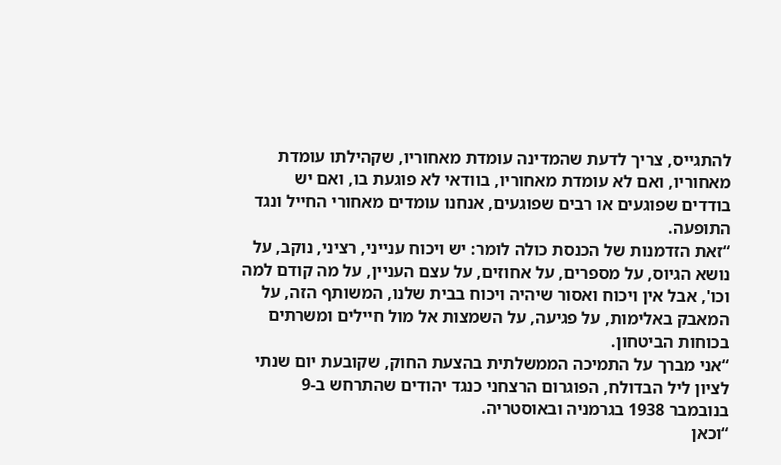להתגייס, צריך לדעת שהמדינה עומדת מאחוריו, שקהילתו עומדת מאחוריו, ואם לא עומדת מאחוריו, בוודאי לא פוגעת בו, ואם יש בודדים שפוגעים או רבים שפוגעים, אנחנו עומדים מאחורי החייל ונגד התופעה.
“זאת הזדמנות של הכנסת כולה לומר: יש ויכוח ענייני, רציני, נוקב, על נושא הגיוס, על מספרים, על אחוזים, על עצם העניין, על מה קודם למה וכו', אבל אין ויכוח ואסור שיהיה ויכוח בבית שלנו, המשותף הזה, על המאבק באלימות, על פגיעה, על השמצות אל מול חיילים ומשרתים בכוחות הביטחון.
“אני מברך על התמיכה הממשלתית בהצעת החוק, שקובעת יום שנתי לציון ליל הבדולח, הפוגרום הרצחני כנגד יהודים שהתרחש ב-9 בנובמבר 1938 בגרמניה ובאוסטריה.
“וכאן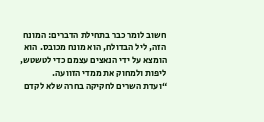חשוב לומר כבר בתחילת הדברים: המונח הזה, ליל הבדולח, הוא מונח מכובס. הוא הומצא על ידי הנאצים עצמם כדי לטשטש, ליפות ולמחוק את ממדי הזוועה.
“ועדת השרים לחקיקה בחרה שלא לקדם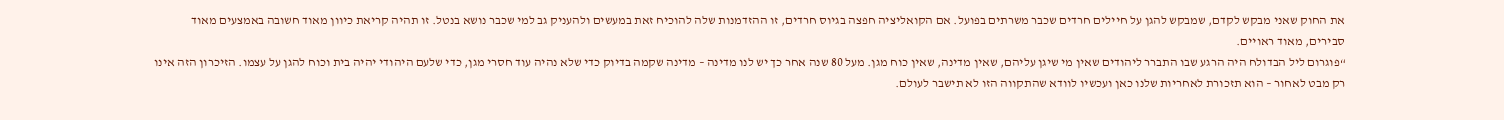את החוק שאני מבקש לקדם, שמבקש להגן על חיילים חרדים שכבר משרתים בפועל. אם הקואליציה חפצה בגיוס חרדים, זו ההזדמנות שלה להוכיח זאת במעשים ולהעניק גב למי שכבר נושא בנטל. זו תהיה קריאת כיוון מאוד חשובה באמצעים מאוד סבירים, מאוד ראויים.
“פוגרום ליל הבדולח היה הרגע שבו התברר ליהודים שאין מי שיגן עליהם, שאין מדינה, שאין כוח מגן. מעל 80 שנה אחר כך יש לנו מדינה – מדינה שקמה בדיוק כדי שלא נהיה עוד חסרי מגן, כדי שלעם היהודי יהיה בית וכוח להגן על עצמו. הזיכרון הזה אינו רק מבט לאחור – הוא תזכורת לאחריות שלנו כאן ועכשיו לוודא שהתקווה הזו לא תישבר לעולם.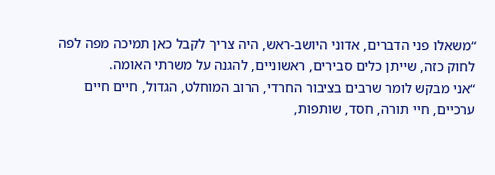“משאלו פני הדברים, אדוני היושב-ראש, היה צריך לקבל כאן תמיכה מפה לפה לחוק כזה, שייתן כלים סבירים, ראשוניים, להגנה על משרתי האומה.
“אני מבקש לומר שרבים בציבור החרדי, הרוב המוחלט, הגדול, חיים חיים ערכיים, חיי תורה, חסד, שותפות,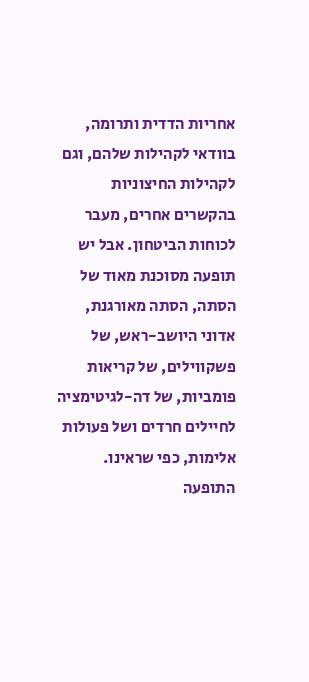אחריות הדדית ותרומה, בוודאי לקהילות שלהם, וגם לקהילות החיצוניות בהקשרים אחרים, מעבר לכוחות הביטחון. אבל יש תופעה מסוכנת מאוד של הסתה, הסתה מאורגנת, אדוני היושב-ראש, של פשקווילים, של קריאות פומביות, של דה-לגיטימציה לחיילים חרדים ושל פעולות אלימות, כפי שראינו. התופעה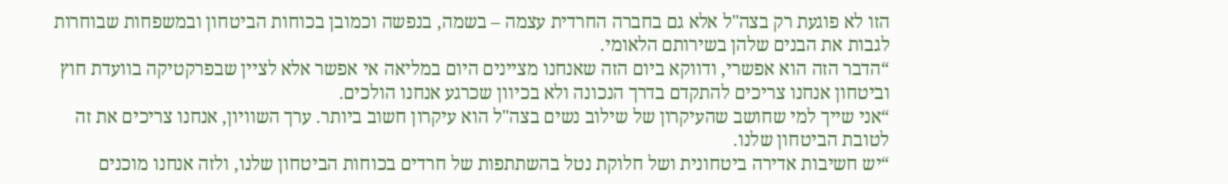הזו לא פוגעת רק בצה"ל אלא גם בחברה החרדית עצמה – בשמה, בנפשה וכמובן בכוחות הביטחון ובמשפחות שבוחרות לגבות את הבנים שלהן בשירותם הלאומי.
“הדבר הזה הוא אפשרי, ודווקא ביום הזה שאנחנו מציינים היום במליאה אי אפשר אלא לציין שבפרקטיקה בוועדת חוץ וביטחון אנחנו צריכים להתקדם בדרך הנכונה ולא בכיוון שכרגע אנחנו הולכים.
“אני שייך למי שחושב שהעיקרון של שילוב נשים בצה"ל הוא עיקרון חשוב ביותר. ערך השוויון, אנחנו צריכים את זה לטובת הביטחון שלנו.
“יש חשיבות אדירה ביטחונית ושל חלוקת נטל בהשתתפות של חרדים בכוחות הביטחון שלנו, ולזה אנחנו מוכנים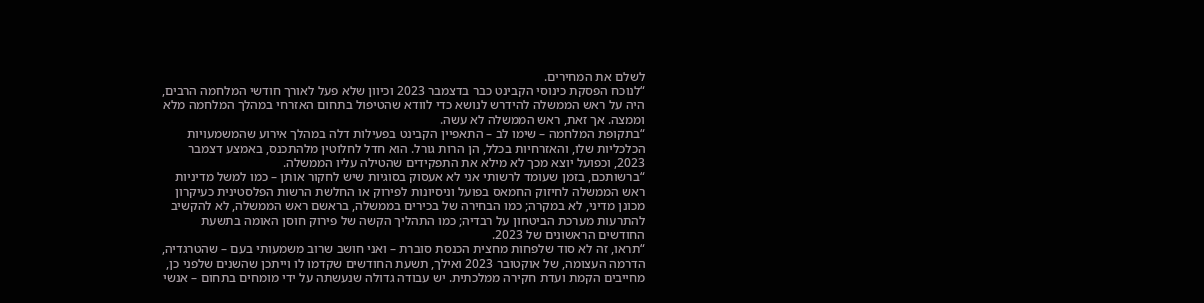לשלם את המחירים.
“לנוכח הפסקת כינוסי הקבינט כבר בדצמבר 2023 וכיוון שלא פעל לאורך חודשי המלחמה הרבים, היה על ראש הממשלה להידרש לנושא כדי לוודא שהטיפול בתחום האזרחי במהלך המלחמה מלא וממצה. אך זאת, ראש הממשלה לא עשה.
“בתקופת המלחמה – שימו לב – התאפיין הקבינט בפעילות דלה במהלך אירוע שהמשמעויות הכלכליות שלו, והאזרחיות בכלל, הן הרות גורל. הוא חדל לחלוטין מלהתכנס, באמצע דצמבר 2023, וכפועל יוצא מכך לא מילא את התפקידים שהטילה עליו הממשלה.
“ברשותכם, בזמן שעומד לרשותי אני לא אעסוק בסוגיות שיש לחקור אותן – כמו למשל מדיניות ראש הממשלה לחיזוק החמאס בפועל וניסיונות לפירוק או החלשת הרשות הפלסטינית כעיקרון מכונן מדיני, לא במקרה; כמו הבחירה של בכירים בממשלה, בראשם ראש הממשלה, לא להקשיב להתרעות מערכת הביטחון על רבדיה; כמו התהליך הקשה של פירוק חוסן האומה בתשעת החודשים הראשונים של 2023.
“תראו, זה לא סוד שלפחות מחצית הכנסת סוברת – ואני חושב שרוב משמעותי בעם – שהטרגדיה, הדרמה העצומה, של אוקטובר 2023 ואילך, תשעת החודשים שקדמו לו וייתכן שהשנים שלפני כן, מחייבים הקמת ועדת חקירה ממלכתית. יש עבודה גדולה שנעשתה על ידי מומחים בתחום – אנשי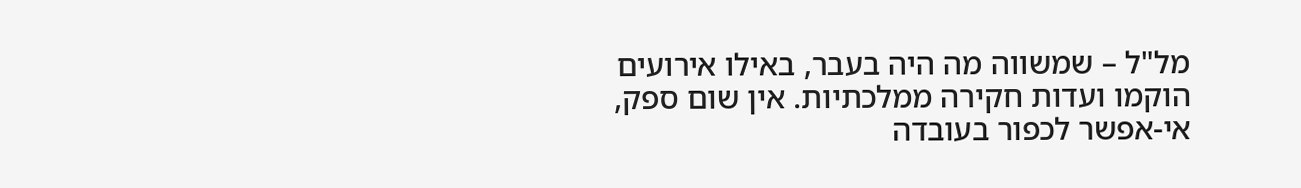מל"ל – שמשווה מה היה בעבר, באילו אירועים הוקמו ועדות חקירה ממלכתיות. אין שום ספק, אי-אפשר לכפור בעובדה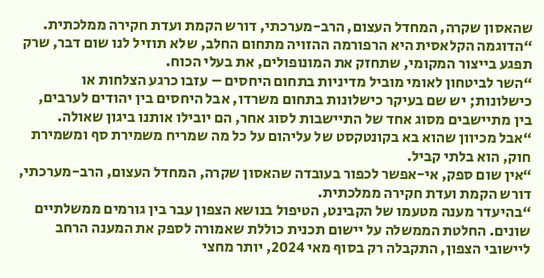שהאסון שקרה, המחדל העצום, הרב-מערכתי, דורש הקמת ועדת חקירה ממלכתית.
“הדוגמה הקלאסית היא הרפורמה ההזויה מתחום החלב, שלא תוזיל לנו שום דבר, שרק תפגע בייצור המקומי, שתחזק את המונופולים, את בעלי הכוח.
“השר לביטחון לאומי מוביל מדיניות בתחום היחסים – עזבו כרגע הצלחות או כישלונות; יש שם בעיקר כישלונות בתחום משרדו, אבל היחסים בין יהודים לערבים, בין מתיישבים מסוג אחד של התיישבות לסוג אחר, הם יובילו אותנו ביגון שאולה.
“אבל מכיוון שהוא בא בקונטקסט של עליהום על כל מה שמריח משמירת סף ומשמירת חוק, הוא בלתי קביל.
“אין שום ספק, אי-אפשר לכפור בעובדה שהאסון שקרה, המחדל העצום, הרב-מערכתי, דורש הקמת ועדת חקירה ממלכתית.
“בהיעדר מענה מטעמו של הקבינט, הטיפול בנושא הצפון עבר בין גורמים ממשלתיים שונים. החלטת הממשלה על יישום תכנית כוללת שאמורה לספק את המענה הרחב ליישובי הצפון, התקבלה רק בסוף מאי 2024, יותר מחצי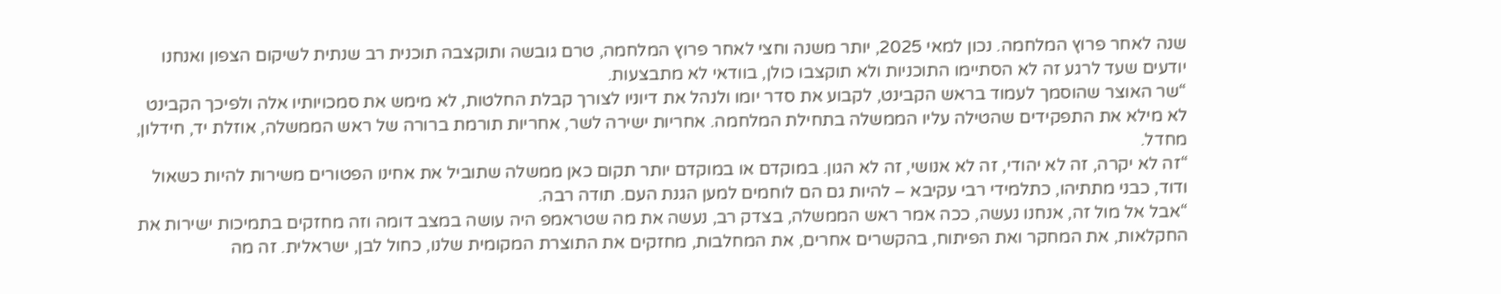שנה לאחר פרוץ המלחמה. נכון למאי 2025, יותר משנה וחצי לאחר פרוץ המלחמה, טרם גובשה ותוקצבה תוכנית רב שנתית לשיקום הצפון ואנחנו יודעים שעד לרגע זה לא הסתיימו התוכניות ולא תוקצבו כולן, בוודאי לא מתבצעות.
“שר האוצר שהוסמך לעמוד בראש הקבינט, לקבוע את סדר יומו ולנהל את דיוניו לצורך קבלת החלטות, לא מימש את סמכויותיו אלה ולפיכך הקבינט לא מילא את התפקידים שהטילה עליו הממשלה בתחילת המלחמה. אחריות ישירה לשר, אחריות תורמת ברורה של ראש הממשלה, אוזלת יד, חידלון, מחדל.
“זה לא יקרה, זה לא יהודי, זה לא אנושי, זה לא הגון. במוקדם או במוקדם יותר תקום כאן ממשלה שתוביל את אחינו הפטורים משירות להיות כשאול ודוד, כבני מתתיהו, כתלמידי רבי עקיבא – להיות גם הם לוחמים למען הגנת העם. תודה רבה.
“אבל אל מול זה, אנחנו נעשה, ככה אמר ראש הממשלה, בצדק רב, נעשה את מה שטראמפ היה עושה במצב דומה וזה מחזקים בתמיכות ישירות את החקלאות, את המחקר ואת הפיתוח, בהקשרים אחרים, את המחלבות, מחזקים את התוצרת המקומית שלנו, כחול לבן, ישראלית. זה מה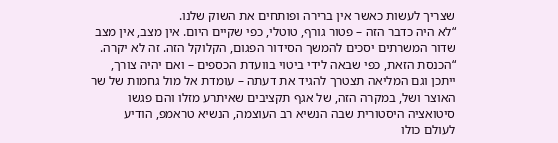שצריך לעשות כאשר אין ברירה ופותחים את השוק שלנו.
“לא היה כדבר הזה – פטור גורף, טוטלי, כפי שקיים היום. אין מצב, אין מצב שדור המשרתים יסכים להמשך הסידור הפגום, הקלוקל הזה. זה לא יקרה.
“הכנסת הזאת, כפי שבאה לידי ביטוי בוועדת הכספים – ואם יהיה צורך, ייתכן וגם המליאה תצטרך להגיד את דעתה – עומדת אל מול גחמות של שר האוצר ושל, במקרה הזה, של אגף תקציבים שאיתרע מזלו והם פגשו סיטואציה היסטורית שבה הנשיא רב העוצמה, הנשיא טראמפ, הודיע לעולם כולו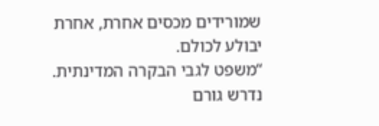שמורידים מכסים אחרת, אחרת יבולע לכולם.
“משפט לגבי הבקרה המדינתית. נדרש גורם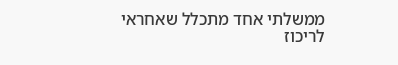ממשלתי אחד מתכלל שאחראי לריכוז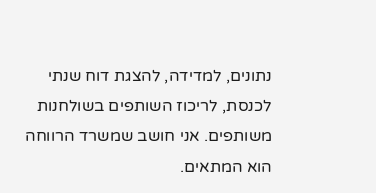נתונים, למדידה, להצגת דוח שנתי לכנסת, לריכוז השותפים בשולחנות משותפים. אני חושב שמשרד הרווחה הוא המתאים.